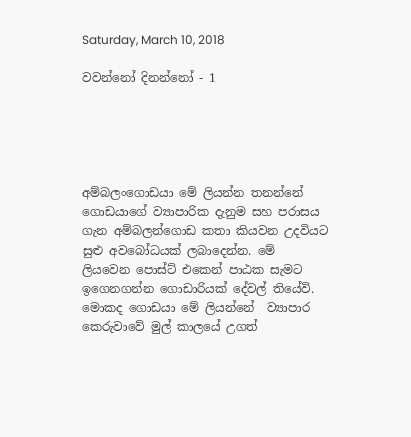Saturday, March 10, 2018

වවන්නෝ දිනන්නෝ - 1





අම්බලංගොඩයා මේ ලියන්න තනන්නේ ගොඩයාගේ ව්‍යාපාරික දැනුම සහ පරාසය ගැන අම්බලන්ගොඩ කතා කියවන උදවියට සුළු අවබෝධයක් ලබාදෙන්න. මේ  ලියවෙන පොස්ට් එකෙන් පාඨක සැමට ඉගෙනගන්න ගොඩාරියක් දේවල් තියේවි. මොකද ගොඩයා මේ ලියන්නේ  ව්‍යාපාර කෙරුවාවේ මුල් කාලයේ උගත්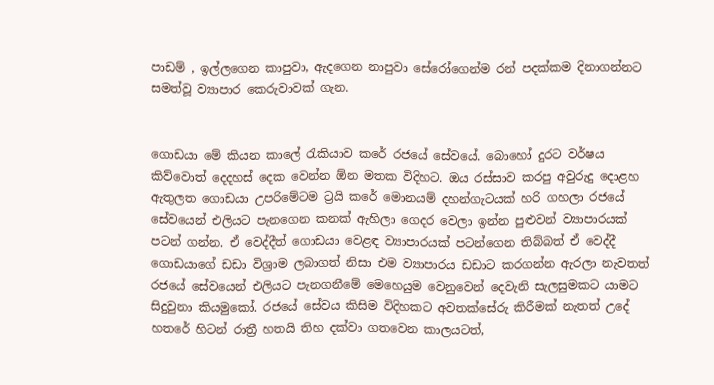පාඩම් , ඉල්ලගෙන කාපුවා, ඇදගෙන නාපුවා සේරෝගෙන්ම රන් පදක්කම දිනාගන්නට සමත්වූ ව්‍යාපාර කෙරුවාවක් ගැන.


ගොඩයා මේ කියන කාලේ රැකියාව කරේ රජයේ සේවයේ. බොහෝ දුරට වර්ෂය කිව්වොත් දෙදහස් දෙක වෙන්න ඕන මතක විදිහට. ඔය රස්සාව කරපු අවුරුදු දොළහ ඇතුලත ගොඩයා උපරිමේටම ට්‍රයි කරේ මොනයම් දහන්ගැටයක් හරි ගහලා රජයේ සේවයෙන් එලියට පැනගෙන කනක් ඇහිලා ගෙදර වෙලා ඉන්න පුළුවන් ව්‍යාපාරයක් පටන් ගන්න. ඒ වෙද්දීත් ගොඩයා වෙළඳ ව්‍යාපාරයක් පටන්ගෙන තිබ්බත් ඒ වෙද්දී ගොඩයාගේ ඩඩා විශ්‍රාම ලබාගත් නිසා එම ව්‍යාපාරය ඩඩාට කරගන්න ඇරලා නැවතත් රජයේ සේවයෙන් එලියට පැනගනීමේ මෙහෙයුම වෙනුවෙන් දෙවැනි සැලසුමකට යාමට සිදුවුනා කියමුකෝ. රජයේ සේවය කිසිම විදිහකට අවතක්සේරු කිරීමක් නැතත් උදේ හතරේ හිටන් රාත්‍රී හතයි තිහ දක්වා ගතවෙන කාලයටත්,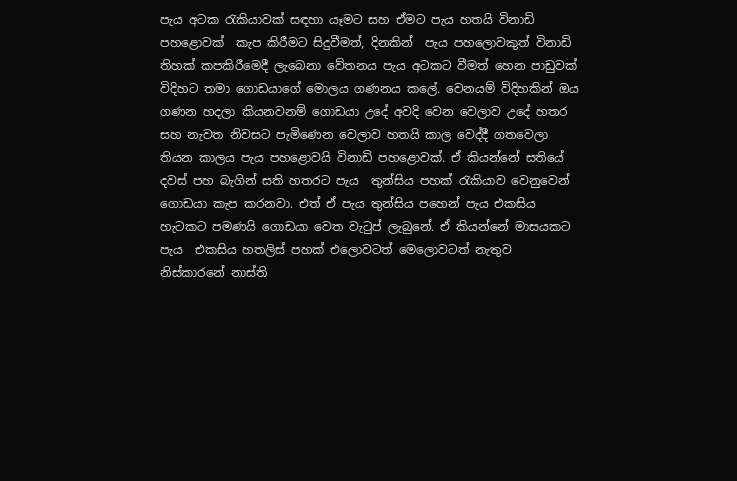පැය අටක රැකියාවක් සඳහා යෑමට සහ ඒමට පැය හතයි විනාඩි පහළොවක්  කැප කිරීමට සිදුවීමත්, දිනකින්  පැය පහලොවකුත් විනාඩි තිහක් කපකිරීමෙදී ලැබෙනා වේතනය පැය අටකට වීමත් හෙන පාඩුවක් විදිහට තමා ගොඩයාගේ මොලය ගණනය කලේ. වෙනයම් විදිහකින් ඔය ගණන හදලා කියනවනම් ගොඩයා උදේ අවදි වෙන වෙලාව උදේ හතර සහ නැවත නිවසට පැමිණෙන වෙලාව හතයි කාල වෙද්දී ගතවෙලා තියන කාලය පැය පහළොවයි විනාඩි පහළොවක්. ඒ කියන්නේ සතියේ දවස් පහ බැගින් සති හතරට පැය  තුන්සිය පහක් රැකියාව වෙනුවෙන් ගොඩයා කැප කරනවා. එත් ඒ පැය තුන්සිය පහෙන් පැය එකසිය හැටකට පමණයි ගොඩයා වෙත වැටුප් ලැබුනේ. ඒ කියන්නේ මාසයකට පැය  එකසිය හතලිස් පහක් එලොවටත් මෙලොවටත් නැතුව නිස්කාරනේ නාස්ති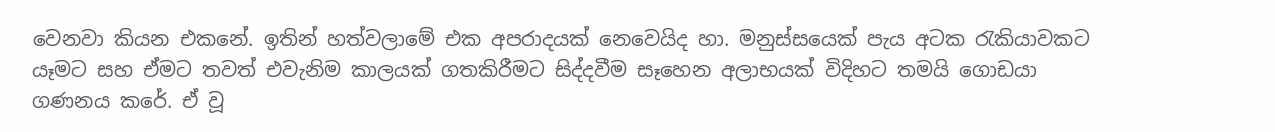වෙනවා කියන එකනේ. ඉතින් හත්වලාමේ එක අපරාදයක් නෙවෙයිද හා. මනුස්සයෙක් පැය අටක රැකියාවකට යෑමට සහ ඒමට තවත් එවැනිම කාලයක් ගතකිරීමට සිද්දවීම සෑහෙන අලාභයක් විදිහට තමයි ගොඩයා ගණනය කරේ. ඒ වූ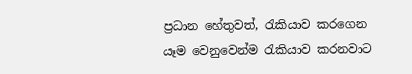ප්‍රධාන හේතුවත්, රැකියාව කරගෙන යෑම වෙනුවෙන්ම රැකියාව කරනවාට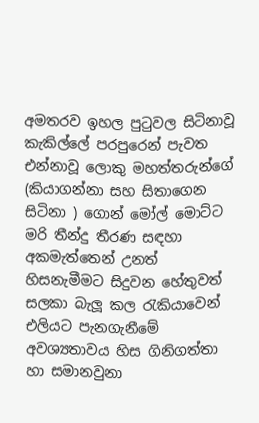අමතරව ඉහල පුටුවල සිටිනාවූ කැකිල්ලේ පරපුරෙන් පැවත එන්නාවූ ලොකු මහත්තරුන්ගේ  (කියාගන්නා සහ සිතාගෙන සිටිනා ) ගොන් මෝල් මොට්ට මරි තීන්දු තීරණ සඳහා අකමැත්තෙන් උනත් හිසනැමීමට සිදුවන හේතුවත් සලකා බැලූ කල රැකියාවෙන් එලියට පැනගැනීමේ අවශ්‍යතාවය හිස ගිනිගත්තා හා සමානවුනා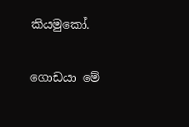කියමුකෝ.

ගොඩයා මේ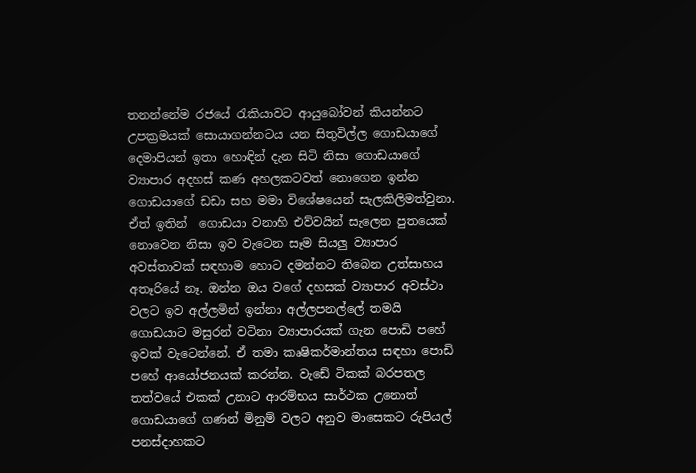තනන්නේම රජයේ රැකියාවට ආයුබෝවන් කියන්නට උපක්‍රමයක් සොයාගන්නටය යන සිතුවිල්ල ගොඩයාගේ දෙමාපියන් ඉතා හොඳින් දැන සිටි නිසා ගොඩයාගේ ව්‍යාපාර අදහස් කණ අහලකටවත් නොගෙන ඉන්න ගොඩයාගේ ඩඩා සහ මමා විශේෂයෙන් සැලකිලිමත්වුනා. ඒත් ඉතින්  ගොඩයා වනාහි එව්වයින් සැලෙන පුතයෙක් නොවෙන නිසා ඉව වැටෙන සෑම සියලු ව්‍යාපාර අවස්තාවක් සඳහාම හොට දමන්නට තිබෙන උත්සාහය අතෑරියේ නෑ. ඔන්න ඔය වගේ දහසක් ව්‍යාපාර අවස්ථා වලට ඉව අල්ලමින් ඉන්නා අල්ලපනල්ලේ තමයි ගොඩයාට මසුරන් වටිනා ව්‍යාපාරයක් ගැන පොඩි පහේ ඉවක් වැටෙන්නේ. ඒ තමා කෘෂිකර්මාන්තය සඳහා පොඩි පහේ ආයෝජනයක් කරන්න. වැඩේ ටිකක් බරපතල තත්වයේ එකක් උනාට ආරම්භය සාර්ථක උනොත් ගොඩයාගේ ගණන් මිනුම් වලට අනුව මාසෙකට රුපියල් පනස්දාහකට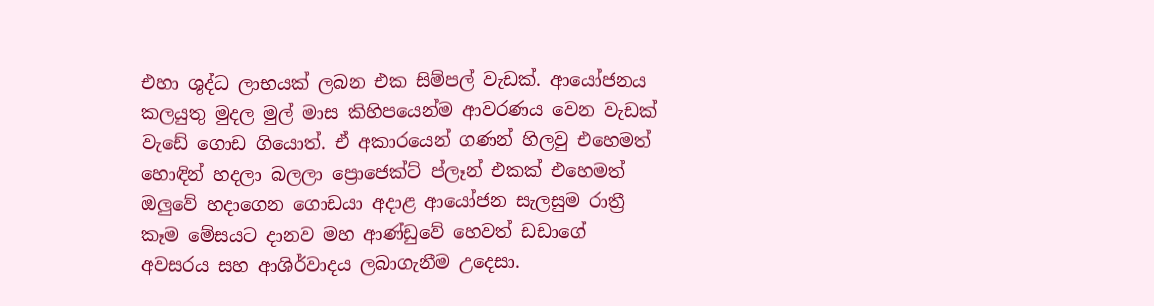එහා ශුද්ධ ලාභයක් ලබන එක සිම්පල් වැඩක්. ආයෝජනය කලයුතු මුදල මුල් මාස කිහිපයෙන්ම ආවරණය වෙන වැඩක් වැඩේ ගොඩ ගියොත්. ඒ අකාරයෙන් ගණන් හිලවු එහෙමත් හොඳින් හදලා බලලා ප්‍රොජෙක්ට් ප්ලෑන් එකක් එහෙමත් ඔලුවේ හදාගෙන ගොඩයා අදාළ ආයෝජන සැලසුම රාත්‍රී කෑම මේසයට දානව මහ ආණ්ඩුවේ හෙවත් ඩඩාගේ අවසරය සහ ආශිර්වාදය ලබාගැනීම උදෙසා.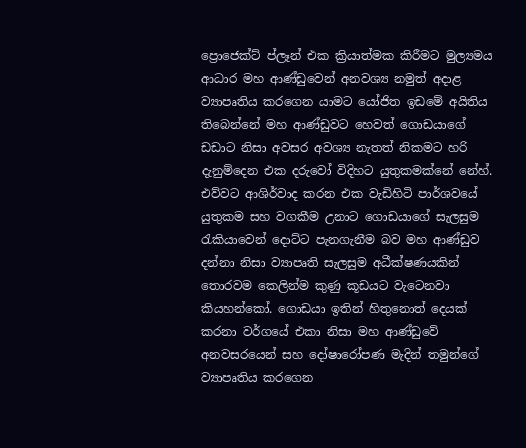ප්‍රොජෙක්ට් ප්ලෑන් එක ක්‍රියාත්මක කිරීමට මුල්‍යමය ආධාර මහ ආණ්ඩුවෙන් අනවශ්‍ය නමුත් අදාළ ව්‍යාපෘතිය කරගෙන යාමට යෝජිත ඉඩමේ අයිතිය තිබෙන්නේ මහ ආණ්ඩුවට හෙවත් ගොඩයාගේ ඩඩාට නිසා අවසර අවශ්‍ය නැතත් නිකමට හරි දැනුම්දෙන එක දරුවෝ විදිහට යුතුකමක්නේ නේහ්. එව්වට ආශිර්වාද කරන එක වැඩිහිටි පාර්ශවයේ යුතුකම සහ වගකීම උනාට ගොඩයාගේ සැලසුම රැකියාවෙන් දොට්ට පැනගැනීම බව මහ ආණ්ඩුව දන්නා නිසා ව්‍යාපෘති සැලසුම අධීක්ෂණයකින් තොරවම කෙලින්ම කුණු කූඩයට වැටෙනවා කියහන්කෝ. ගොඩයා ඉතින් හිතුනොත් දෙයක් කරනා වර්ගයේ එකා නිසා මහ ආණ්ඩුවේ අනවසරයෙන් සහ දෝෂාරෝපණ මැදින් තමුන්ගේ ව්‍යාපෘතිය කරගෙන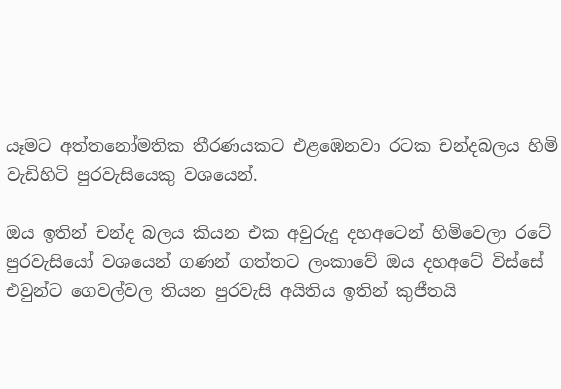යෑමට අත්තනෝමතික තීරණයකට එළඹෙනවා රටක චන්දබලය හිමි වැඩිහිටි පුරවැසියෙකු වශයෙන්.

ඔය ඉතින් චන්ද බලය කියන එක අවුරුදු දහඅටෙන් හිමිවෙලා රටේ පුරවැසියෝ වශයෙන් ගණන් ගත්තට ලංකාවේ ඔය දහඅටේ විස්සේ එවුන්ට ගෙවල්වල තියන පුරවැසි අයිතිය ඉතින් කුජීතයි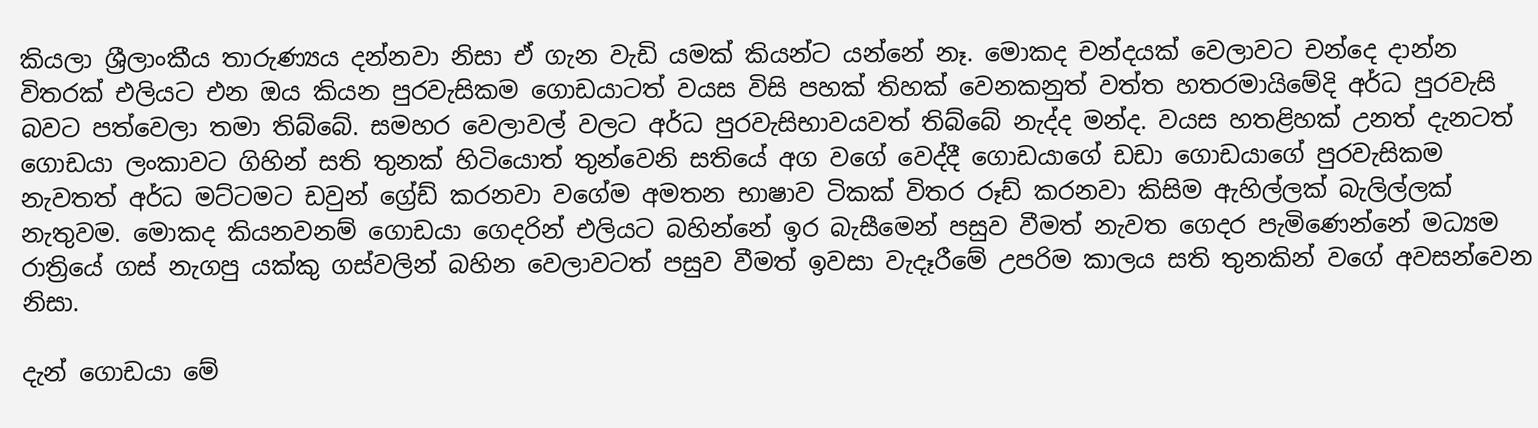කියලා ශ්‍රීලාංකීය තාරුණ්‍යය දන්නවා නිසා ඒ ගැන වැඩි යමක් කියන්ට යන්නේ නෑ. මොකද චන්දයක් වෙලාවට චන්දෙ දාන්න විතරක් එලියට එන ඔය කියන පුරවැසිකම ගොඩයාටත් වයස විසි පහක් තිහක් වෙනකනුත් වත්ත හතරමායිමේදි අර්ධ පුරවැසි බවට පත්වෙලා තමා තිබ්බේ. සමහර වෙලාවල් වලට අර්ධ පුරවැසිභාවයවත් තිබ්බේ නැද්ද මන්ද. වයස හතළිහක් උනත් දැනටත් ගොඩයා ලංකාවට ගිහින් සති තුනක් හිටියොත් තුන්වෙනි සතියේ අග වගේ වෙද්දී ගොඩයාගේ ඩඩා ගොඩයාගේ පුරවැසිකම නැවතත් අර්ධ මට්ටමට ඩවුන් ග්‍රේඩ් කරනවා වගේම අමතන භාෂාව ටිකක් විතර රූඩ් කරනවා කිසිම ඇහිල්ලක් බැලිල්ලක් නැතුවම. මොකද කියනවනම් ගොඩයා ගෙදරින් එලියට බහින්නේ ඉර බැසීමෙන් පසුව වීමත් නැවත ගෙදර පැමිණෙන්නේ මධ්‍යම රාත්‍රියේ ගස් නැගපු යක්කු ගස්වලින් බහින වෙලාවටත් පසුව වීමත් ඉවසා වැදෑරීමේ උපරිම කාලය සති තුනකින් වගේ අවසන්වෙන නිසා.

දැන් ගොඩයා මේ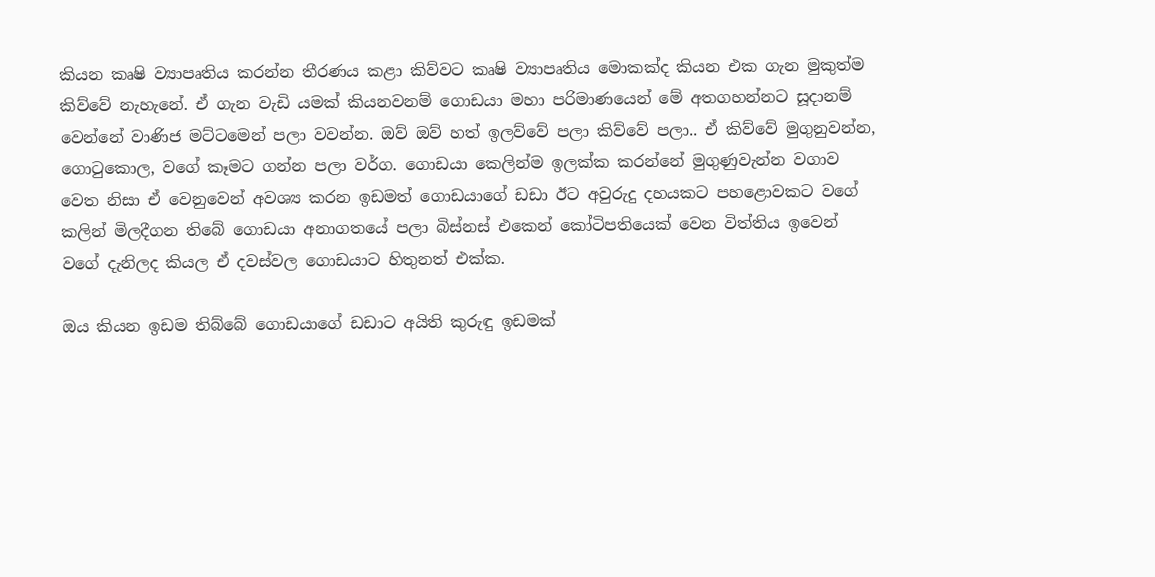කියන කෘෂි ව්‍යාපෘතිය කරන්න තීරණය කළා කිව්වට කෘෂි ව්‍යාපෘතිය මොකක්ද කියන එක ගැන මුකුත්ම කිව්වේ නැහැනේ. ඒ ගැන වැඩි යමක් කියනවනම් ගොඩයා මහා පරිමාණයෙන් මේ අතගහන්නට සූදානම් වෙන්නේ වාණිජ මට්ටමෙන් පලා වවන්න. ඔව් ඔව් හත් ඉලව්වේ පලා කිව්වේ පලා.. ඒ කිව්වේ මුගුනුවන්න, ගොටුකොල, වගේ කෑමට ගන්න පලා වර්ග. ගොඩයා කෙලින්ම ඉලක්ක කරන්නේ මුගුණුවැන්න වගාව වෙත නිසා ඒ වෙනුවෙන් අවශ්‍ය කරන ඉඩමත් ගොඩයාගේ ඩඩා ඊට අවුරුදු දහයකට පහළොවකට වගේ කලින් මිලදීගන තිබේ ගොඩයා අනාගතයේ පලා බිස්නස් එකෙන් කෝටිපතියෙක් වෙන විත්තිය ඉවෙන් වගේ දැනිලද කියල ඒ දවස්වල ගොඩයාට හිතුනත් එක්ක.

ඔය කියන ඉඩම තිබ්බේ ගොඩයාගේ ඩඩාට අයිති කුරුඳු ඉඩමක්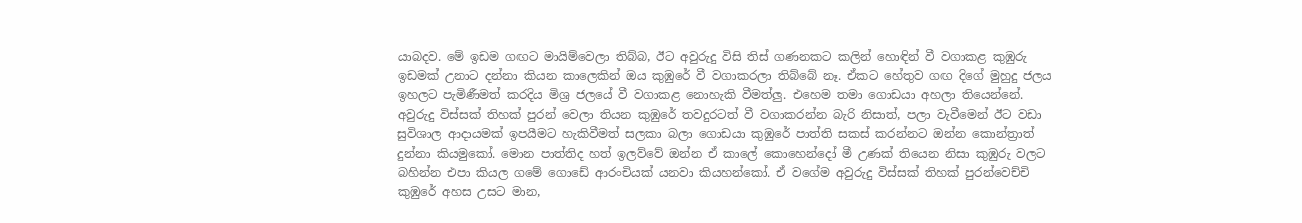යාබදව. මේ ඉඩම ගඟට මායිම්වෙලා තිබ්බ, ඊට අවුරුදු විසි තිස් ගණනකට කලින් හොඳින් වී වගාකළ කුඹුරු ඉඩමක් උනාට දන්නා කියන කාලෙකින් ඔය කුඹුරේ වී වගාකරලා තිබ්බේ නෑ. ඒකට හේතුව ගඟ දිගේ මුහුදු ජලය ඉහලට පැමිණීමත් කරදිය මිශ්‍ර ජලයේ වී වගාකළ නොහැකි වීමත්ලු. එහෙම තමා ගොඩයා අහලා තියෙන්නේ. අවුරුදු විස්සක් තිහක් පුරන් වෙලා තියන කුඹුරේ තවදුරටත් වී වගාකරන්න බැරි නිසාත්, පලා වැවීමෙන් ඊට වඩා සුවිශාල ආදායමක් ඉපයීමට හැකිවීමත් සලකා බලා ගොඩයා කුඹුරේ පාත්ති සකස් කරන්නට ඔන්න කොන්ත්‍රාත් දුන්නා කියමුකෝ. මොන පාත්තිද හත් ඉලව්වේ ඔන්න ඒ කාලේ කොහෙන්දෝ මී උණක් තියෙන නිසා කුඹුරු වලට බහින්න එපා කියල ගමේ ගොඩේ ආරංචියක් යනවා කියහන්කෝ. ඒ වගේම අවුරුදු විස්සක් තිහක් පුරන්වෙච්චි කුඹුරේ අහස උසට මාන,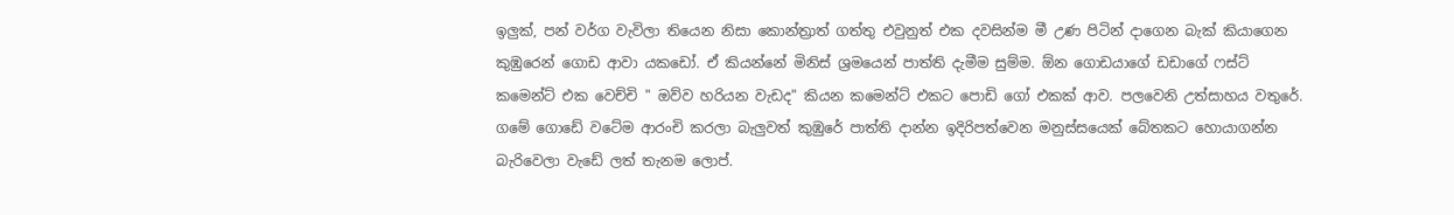ඉලුක්, පන් වර්ග වැවිලා තියෙන නිසා කොන්ත්‍රාත් ගත්තු එවුනුත් එක දවසින්ම මී උණ පිටින් දාගෙන බැක් කියාගෙන කුඹුරෙන් ගොඩ ආවා යකඩෝ. ඒ කියන්නේ මිනිස් ශ්‍රමයෙන් පාත්ති දැමීම සුම්ම. ඕන ගොඩයාගේ ඩඩාගේ ෆස්ට් කමෙන්ට් එක වෙච්චි " ඔව්ව හරියන වැඩද" කියන කමෙන්ට් එකට පොඩි ගෝ එකක් ආව. පලවෙනි උත්සාහය වතුරේ. ගමේ ගොඩේ වටේම ආරංචි කරලා බැලුවත් කුඹුරේ පාත්ති දාන්න ඉදිරිපත්වෙන මනුස්සයෙක් බේතකට හොයාගන්න බැරිවෙලා වැඩේ ලත් තැනම ලොප්.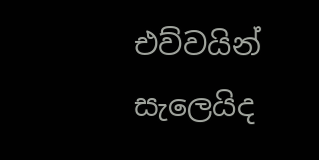එව්වයින් සැලෙයිද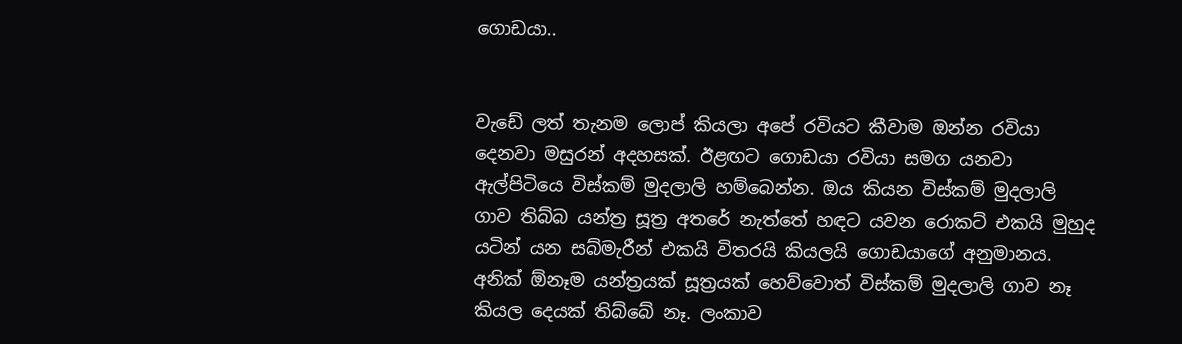ගොඩයා..


වැඩේ ලත් තැනම ලොප් කියලා අපේ රවියට කීවාම ඔන්න රවියා දෙනවා මසුරන් අදහසක්. ඊළඟට ගොඩයා රවියා සමග යනවා ඇල්පිටියෙ විස්කම් මුදලාලි හම්බෙන්න. ඔය කියන විස්කම් මුදලාලි ගාව තිබ්බ යන්ත්‍ර සූත්‍ර අතරේ නැත්තේ හඳට යවන රොකට් එකයි මුහුද යටින් යන සබ්මැරීන් එකයි විතරයි කියලයි ගොඩයාගේ අනුමානය. අනික් ඕනෑම යන්ත්‍රයක් සූත්‍රයක් හෙව්වොත් විස්කම් මුදලාලි ගාව නෑ කියල දෙයක් තිබ්බේ නෑ. ලංකාව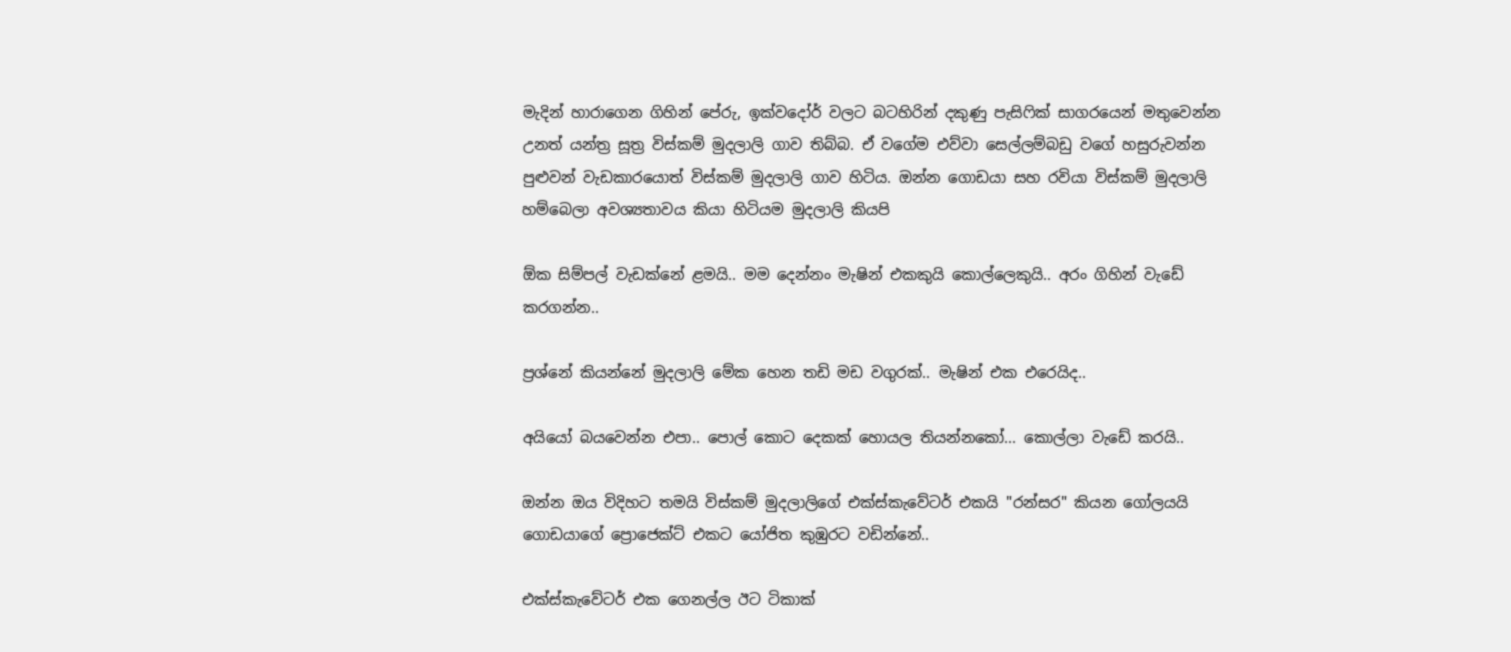මැදින් හාරාගෙන ගිහින් පේරු, ඉක්වදෝර් වලට බටහිරින් දකුණු පැසිෆික් සාගරයෙන් මතුවෙන්න උනත් යන්ත්‍ර සූත්‍ර විස්කම් මුදලාලි ගාව තිබ්බ. ඒ වගේම එව්වා සෙල්ලම්බඩු වගේ හසුරුවන්න පුළුවන් වැඩකාරයොත් විස්කම් මුදලාලි ගාව හිටිය. ඔන්න ගොඩයා සහ රවියා විස්කම් මුදලාලි හම්බෙලා අවශ්‍යතාවය කියා හිටියම මුදලාලි කියපි

ඕක සිම්පල් වැඩක්නේ ළමයි.. මම දෙන්නං මැෂින් එකකුයි කොල්ලෙකුයි.. අරං ගිහින් වැඩේ කරගන්න..

ප්‍රශ්නේ කියන්නේ මුදලාලි මේක හෙන තඩි මඩ වගුරක්.. මැෂින් එක එරෙයිද..

අයියෝ බයවෙන්න එපා.. පොල් කොට දෙකක් හොයල තියන්නකෝ... කොල්ලා වැඩේ කරයි..

ඔන්න ඔය විදිහට තමයි විස්කම් මුදලාලිගේ එක්ස්කැවේටර් එකයි "රන්සර" කියන ගෝලයයි ගොඩයාගේ ප්‍රොජෙක්ට් එකට යෝජිත කුඹුරට වඩින්නේ..

එක්ස්කැවේටර් එක ගෙනල්ල ඊට ටිකාක්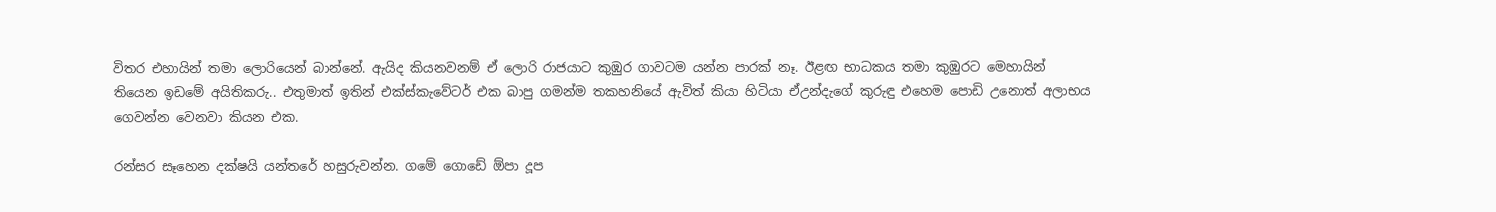විතර එහායින් තමා ලොරියෙන් බාන්නේ. ඇයිද කියනවනම් ඒ ලොරි රාජයාට කුඹුර ගාවටම යන්න පාරක් නෑ. ඊළඟ භාධකය තමා කුඹුරට මෙහායින් තියෙන ඉඩමේ අයිතිකරු.. එතුමාත් ඉතින් එක්ස්කැවේටර් එක බාපු ගමන්ම තකහනියේ ඇවිත් කියා හිටියා ඒඋන්දැගේ කුරුඳු එහෙම පොඩි උනොත් අලාභය ගෙවන්න වෙනවා කියන එක.

රන්සර සෑහෙන දක්ෂයි යන්තරේ හසුරුවන්න. ගමේ ගොඩේ ඕපා දූප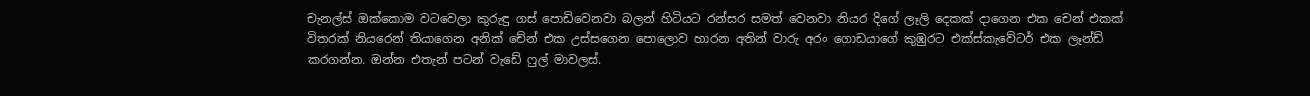චැනල්ස් ඔක්කොම වටවෙලා කුරුඳු ගස් පොඩිවෙනවා බලන් හිටියට රන්සර සමත් වෙනවා නියර දිගේ ලෑලි දෙකක් දාගෙන එක චෙන් එකක් විතරක් නියරෙන් තියාගෙන අනික් චේන් එක උස්සගෙන පොලොව හාරන අතින් වාරු අරං ගොඩයාගේ කුඹුරට එක්ස්කැවේටර් එක ලෑන්ඩ් කරගන්න. ඔන්න එතැන් පටන් වැඩේ ෆුල් මාවලස්.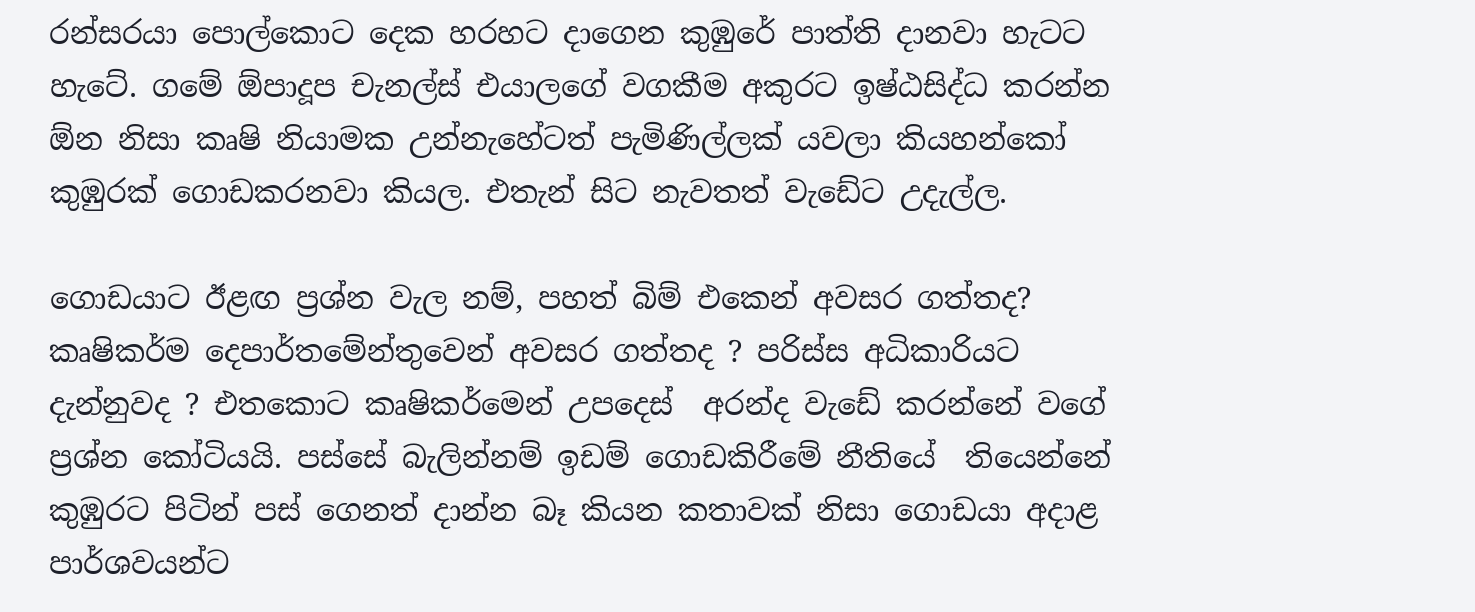රන්සරයා පොල්කොට දෙක හරහට දාගෙන කුඹුරේ පාත්ති දානවා හැටට හැටේ. ගමේ ඕපාදූප චැනල්ස් එයාලගේ වගකීම අකුරට ඉෂ්ඨසිද්ධ කරන්න ඕන නිසා කෘෂි නියාමක උන්නැහේටත් පැමිණිල්ලක් යවලා කියහන්කෝ කුඹුරක් ගොඩකරනවා කියල. එතැන් සිට නැවතත් වැඩේට උදැල්ල.

ගොඩයාට ඊළඟ ප්‍රශ්න වැල නම්, පහත් බිම් එකෙන් අවසර ගත්තද? කෘෂිකර්ම දෙපාර්තමේන්තුවෙන් අවසර ගත්තද ? පරිස්ස අධිකාරියට දැන්නුවද ? එතකොට කෘෂිකර්මෙන් උපදෙස්  අරන්ද වැඩේ කරන්නේ වගේ ප්‍රශ්න කෝටියයි. පස්සේ බැලින්නම් ඉඩම් ගොඩකිරීමේ නීතියේ  තියෙන්නේ කුඹුරට පිටින් පස් ගෙනත් දාන්න බෑ කියන කතාවක් නිසා ගොඩයා අදාළ පාර්ශවයන්ට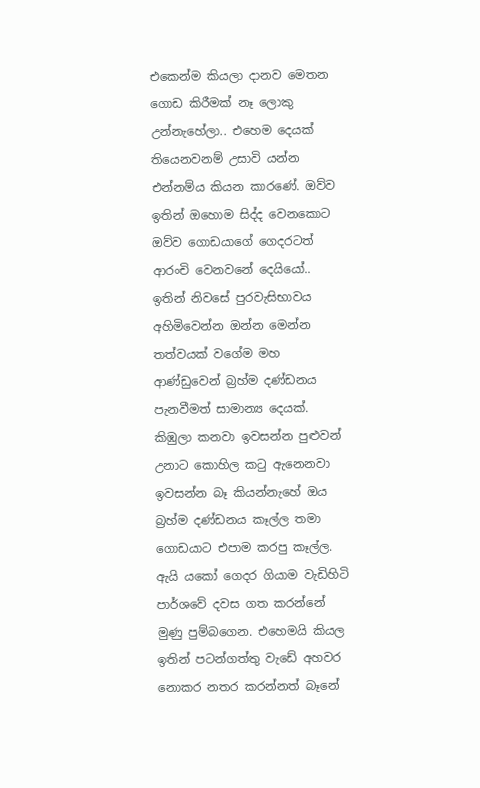එකෙන්ම කියලා දානව මෙතන ගොඩ කිරීමක් නෑ ලොකු උන්නැහේලා.. එහෙම දෙයක් තියෙනවනම් උසාවි යන්න එන්නම්ය කියන කාරණේ. ඔව්ව ඉතින් ඔහොම සිද්ද වෙනකොට ඔව්ව ගොඩයාගේ ගෙදරටත් ආරංචි වෙනවනේ දෙයියෝ.. ඉතින් නිවසේ පුරවැසිභාවය අහිමිවෙන්න ඔන්න මෙන්න තත්වයක් වගේම මහ ආණ්ඩුවෙන් බ්‍රහ්ම දණ්ඩනය පැනවීමත් සාමාන්‍ය දෙයක්. කිඹුලා කනවා ඉවසන්න පුළුවන් උනාට කොහිල කටු ඇනෙනවා ඉවසන්න බෑ කියන්නැහේ ඔය බ්‍රහ්ම දණ්ඩනය කෑල්ල තමා ගොඩයාට එපාම කරපු කෑල්ල. ඇයි යකෝ ගෙදර ගියාම වැඩිහිටි පාර්ශවේ දවස ගත කරන්නේ මුණු පුම්බගෙන. එහෙමයි කියල ඉතින් පටන්ගත්තු වැඩේ අහවර නොකර නතර කරන්නත් බෑනේ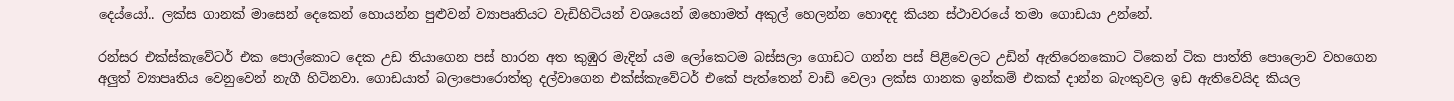දෙය්යෝ.. ලක්ස ගානක් මාසෙන් දෙකෙන් හොයන්න පුළුවන් ව්‍යාපෘතියට වැඩිහිටියන් වශයෙන් ඔහොමත් අකුල් හෙලන්න හොඳද කියන ස්ථාවරයේ තමා ගොඩයා උන්නේ.

රන්සර එක්ස්කැවේටර් එක පොල්කොට දෙක උඩ තියාගෙන පස් හාරන අත කුඹුර මැදින් යම ලෝකෙටම බස්සලා ගොඩට ගන්න පස් පිළිවෙලට උඩින් ඇතිරෙනකොට ටිකෙන් ටික පාත්ති පොලොව වහගෙන අලුත් ව්‍යාපෘතිය වෙනුවෙන් නැගී හිටිනවා. ගොඩයාත් බලාපොරොත්තු දල්වාගෙන එක්ස්කැවේටර් එකේ පැත්තෙන් වාඩි වෙලා ලක්ස ගානක ඉන්කම් එකක් දාන්න බැංකුවල ඉඩ ඇතිවෙයිද කියල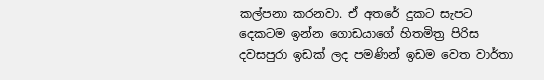කල්පනා කරනවා. ඒ අතරේ දුකට සැපට දෙකටම ඉන්න ගොඩයාගේ හිතමිත්‍ර පිරිස දවසපුරා ඉඩක් ලද පමණින් ඉඩම වෙත වාර්තා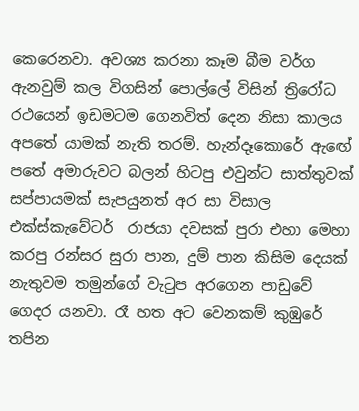කෙරෙනවා. අවශ්‍ය කරනා කෑම බීම වර්ග ඇනවුම් කල විගසින් පොල්ලේ විසින් ත්‍රිරෝධ රථයෙන් ඉඩමටම ගෙනවිත් දෙන නිසා කාලය අපතේ යාමක් නැති තරම්. හැන්දෑකොරේ ඇඟේ පතේ අමාරුවට බලන් හිටපු එවුන්ට සාත්තුවක් සප්පායමක් සැපයුනත් අර සා විසාල එක්ස්කැවේටර්  රාජයා දවසක් පුරා එහා මෙහා කරපු රන්සර සුරා පාන, දුම් පාන කිසිම දෙයක් නැතුවම තමුන්ගේ වැටුප අරගෙන පාඩුවේ ගෙදර යනවා. රෑ හත අට වෙනකම් කුඹුරේ තපින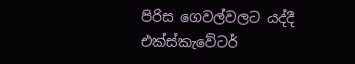පිරිස ගෙවල්වලට යද්දී එක්ස්කැවේටර්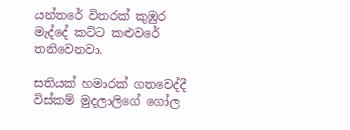යන්තරේ විතරක් කුඹුර මැද්දේ කට්ට කළුවරේ තනිවෙනවා.

සතියක් හමාරක් ගතවෙද්දී විස්කම් මුදලාලිගේ ගෝල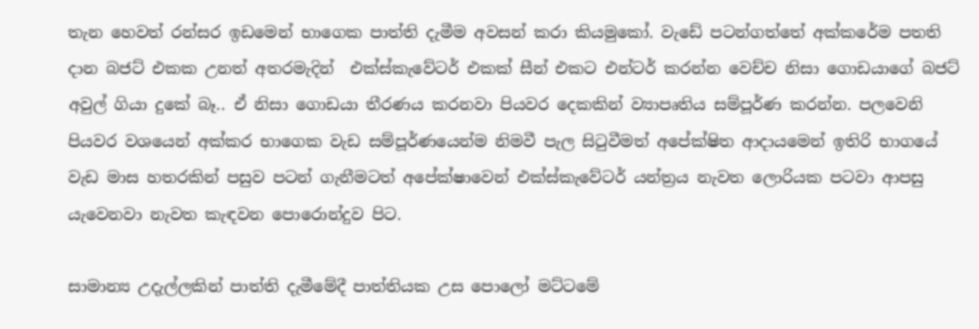තැන හෙවත් රන්සර ඉඩමෙන් භාගෙක පාත්ති දැමීම අවසන් කරා කියමුකෝ. වැඩේ පටන්ගත්තේ අක්කරේම පතති දාන බජට් එකක උනත් අතරමැදින්  එක්ස්කැවේටර් එකක් සීන් එකට එන්ටර් කරන්න වෙච්ච නිසා ගොඩයාගේ බජට් අවුල් ගියා දුකේ බෑ.. ඒ නිසා ගොඩයා තීරණය කරනවා පියවර දෙකකින් ව්‍යාපෘතිය සම්පූර්ණ කරන්න. පලවෙනි පියවර වශයෙන් අක්කර භාගෙක වැඩ සම්පූර්ණයෙන්ම නිමවී පැල සිටුවීමත් අපේක්ෂිත ආදායමෙන් ඉතිරි භාගයේ වැඩ මාස හතරකින් පසුව පටන් ගැනීමටත් අපේක්ෂාවෙන් එක්ස්කැවේටර් යන්ත්‍රය නැවත ලොරියක පටවා ආපසු යැවෙනවා නැවත කැඳවන පොරොන්දුව පිට.

සාමාන්‍ය උදැල්ලකින් පාත්ති දැමීමේදී පාත්තියක උස පොලෝ මට්ටමේ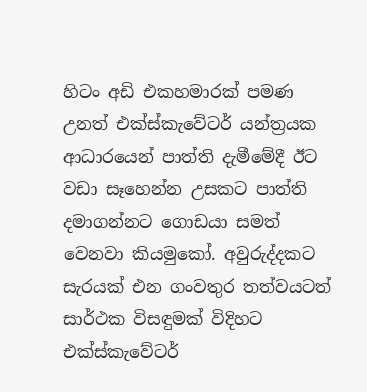හිටං අඩි එකහමාරක් පමණ උනත් එක්ස්කැවේටර් යන්ත්‍රයක ආධාරයෙන් පාත්ති දැමීමේදී ඊට වඩා සෑහෙන්න උසකට පාත්ති දමාගන්නට ගොඩයා සමත් වෙනවා කියමුකෝ. අවුරුද්දකට සැරයක් එන ගංවතුර තත්වයටත් සාර්ථක විසඳුමක් විදිහට එක්ස්කැවේටර්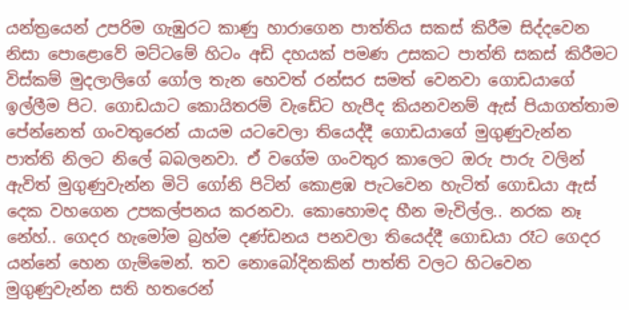යන්ත්‍රයෙන් උපරිම ගැඹුරට කාණු හාරාගෙන පාත්තිය සකස් කිරීම සිද්දවෙන නිසා පොළොවේ මට්ටමේ හිටං අඩි දහයක් පමණ උසකට පාත්ති සකස් කිරීමට විස්කම් මුදලාලිගේ ගෝල තැන හෙවත් රන්සර සමත් වෙනවා ගොඩයාගේ ඉල්ලීම පිට. ගොඩයාට කොයිතරම් වැඩේට හැපීද කියනවනම් ඇස් පියාගත්තාම පේන්නෙත් ගංවතුරෙන් යායම යටවෙලා තියෙද්දී ගොඩයාගේ මුගුණුවැන්න පාත්ති නිලට නිලේ බබලනවා. ඒ වගේම ගංවතුර කාලෙට ඔරු පාරු වලින් ඇවිත් මුගුණුවැන්න මිටි ගෝනි පිටින් කොළඹ පැටවෙන හැටිත් ගොඩයා ඇස් දෙක වහගෙන උපකල්පනය කරනවා. කොහොමද හීන මැවිල්ල.. නරක නෑ නේහ්.. ගෙදර හැමෝම බ්‍රහ්ම දණ්ඩනය පනවලා තියෙද්දී ගොඩයා රෑට ගෙදර යන්නේ හෙන ගැම්මෙන්. තව නොබෝදිනකින් පාත්ති වලට හිටවෙන මුගුණුවැන්න සති හතරෙන්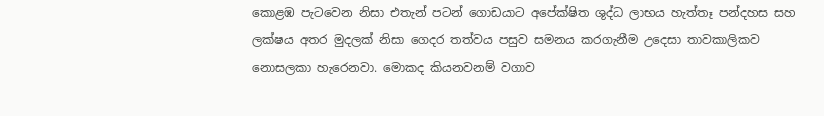කොළඹ පැටවෙන නිසා එතැන් පටන් ගොඩයාට අපේක්ෂිත ශුද්ධ ලාභය හැත්තෑ පන්දහස සහ ලක්ෂය අතර මුදලක් නිසා ගෙදර තත්වය පසුව සමනය කරගැනීම උදෙසා තාවකාලිකව නොසලකා හැරෙනවා. මොකද කියනවනම් වගාව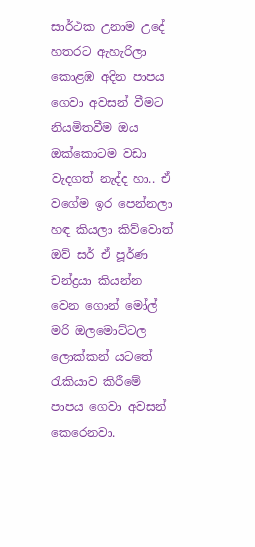සාර්ථක උනාම උදේ හතරට ඇහැරිලා කොළඹ අදින පාපය ගෙවා අවසන් වීමට නියමිතවීම ඔය ඔක්කොටම වඩා වැදගත් නැද්ද හා.. ඒ වගේම ඉර පෙන්නලා හඳ කියලා කිව්වොත් ඔව් සර් ඒ පූර්ණ චන්ද්‍රයා කියන්න වෙන ගොන් මෝල් මරි ඔලමොට්ටල ලොක්කන් යටතේ රැකියාව කිරීමේ පාපය ගෙවා අවසන් කෙරෙනවා.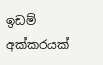ඉඩම් අක්කරයක්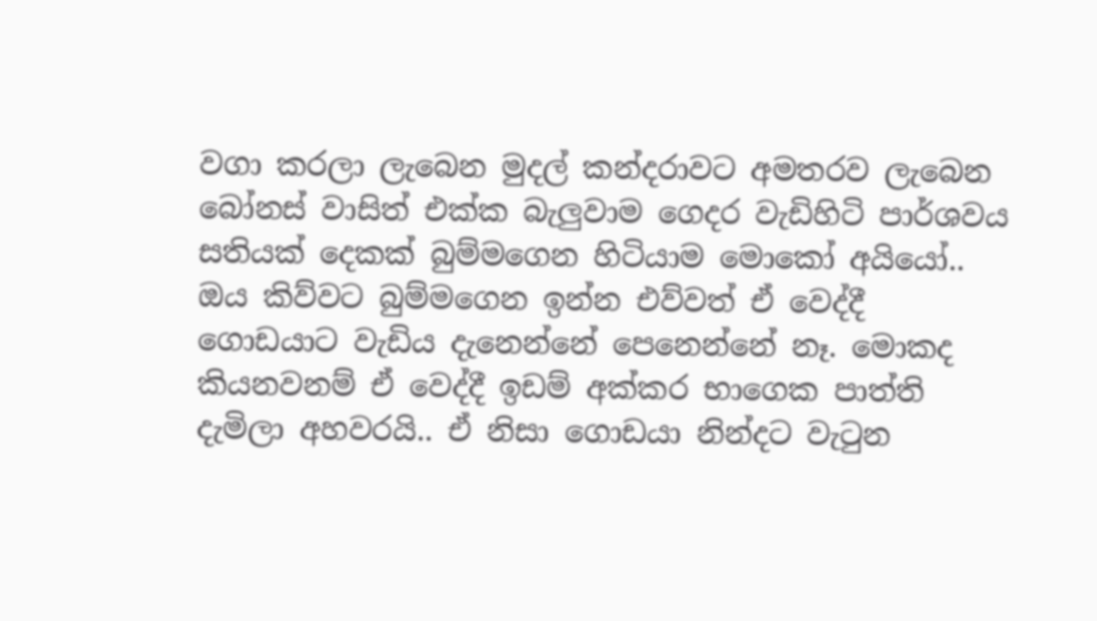වගා කරලා ලැබෙන මුදල් කන්දරාවට අමතරව ලැබෙන බෝනස් වාසිත් එක්ක බැලුවාම ගෙදර වැඩිහිටි පාර්ශවය සතියක් දෙකක් බුම්මගෙන හිටියාම මොකෝ අයියෝ.. ඔය කිව්වට බුම්මගෙන ඉන්න එව්වත් ඒ වෙද්දී ගොඩයාට වැඩිය දැනෙන්නේ පෙනෙන්නේ නෑ. මොකද කියනවනම් ඒ වෙද්දී ඉඩම් අක්කර භාගෙක පාත්ති දැමිලා අහවරයි.. ඒ නිසා ගොඩයා නින්දට වැටුන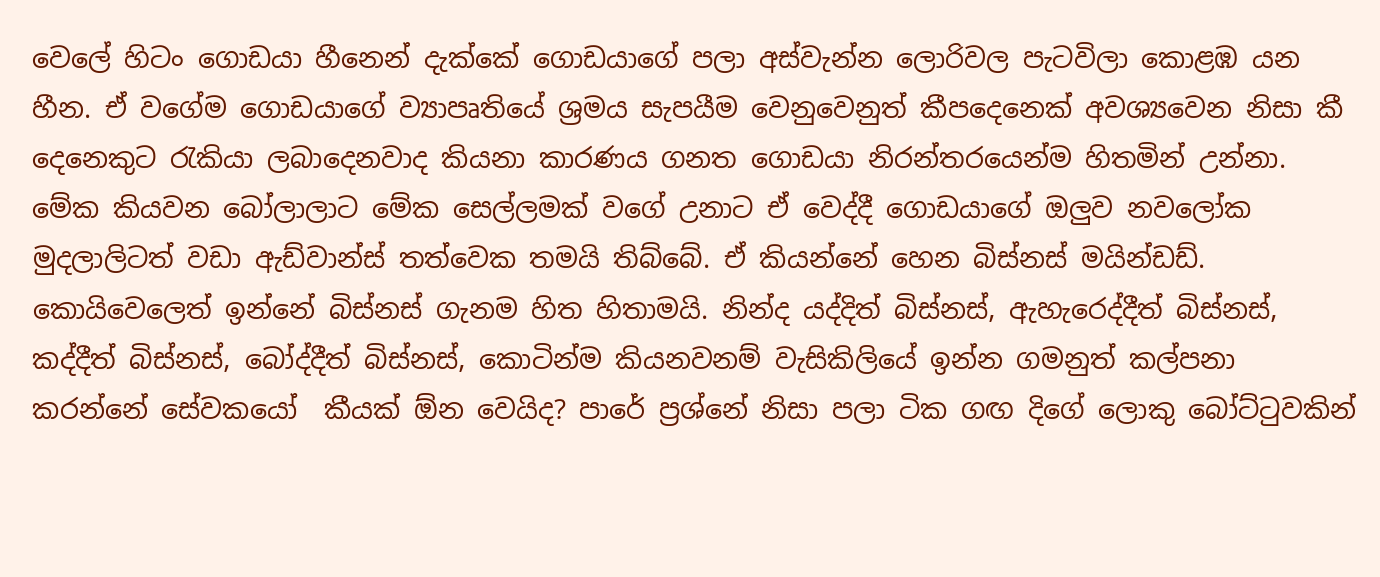වෙලේ හිටං ගොඩයා හීනෙන් දැක්කේ ගොඩයාගේ පලා අස්වැන්න ලොරිවල පැටවිලා කොළඹ යන හීන. ඒ වගේම ගොඩයාගේ ව්‍යාපෘතියේ ශ්‍රමය සැපයීම වෙනුවෙනුත් කීපදෙනෙක් අවශ්‍යවෙන නිසා කී දෙනෙකුට රැකියා ලබාදෙනවාද කියනා කාරණය ගනත ගොඩයා නිරන්තරයෙන්ම හිතමින් උන්නා. මේක කියවන බෝලාලාට මේක සෙල්ලමක් වගේ උනාට ඒ වෙද්දී ගොඩයාගේ ඔලුව නවලෝක මුදලාලිටත් වඩා ඇඩ්වාන්ස් තත්වෙක තමයි තිබ්බේ. ඒ කියන්නේ හෙන බිස්නස් මයින්ඩඩ්. කොයිවෙලෙත් ඉන්නේ බිස්නස් ගැනම හිත හිතාමයි. නින්ද යද්දිත් බිස්නස්, ඇහැරෙද්දීත් බිස්නස්, කද්දීත් බිස්නස්, බෝද්දීත් බිස්නස්, කොටින්ම කියනවනම් වැසිකිලියේ ඉන්න ගමනුත් කල්පනා කරන්නේ සේවකයෝ  කීයක් ඕන වෙයිද? පාරේ ප්‍රශ්නේ නිසා පලා ටික ගඟ දිගේ ලොකු බෝට්ටුවකින්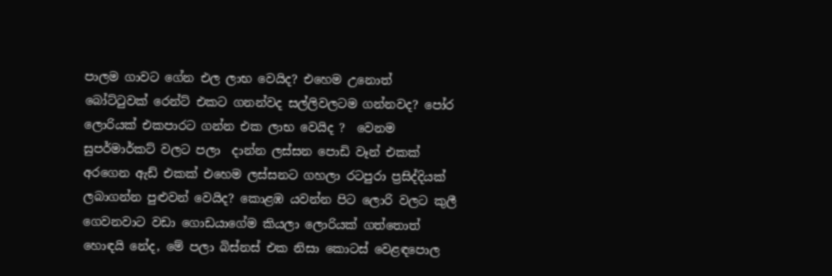පාලම ගාවට ගේන එල ලාභ වෙයිද? එහෙම උනොත් බෝට්ටුවක් රෙන්ට් එකට ගනන්වද සල්ලිවලටම ගන්නවද? පෝර ලොරියක් එකපාරට ගන්න එක ලාභ වෙයිද ?  වෙනම සුපර්මාර්කට් වලට පලා  දාන්න ලස්සන පොඩි වෑන් එකක් අරගෙන ඇඩ් එකක් එහෙම ලස්සනට ගහලා රටපුරා ප්‍රසිද්දියක් ලබාගන්න පුළුවන් වෙයිද? කොළඹ යවන්න පිට ලොරි වලට කුලී ගෙවනවාට වඩා ගොඩයාගේම කියලා ලොරියක් ගත්තොත් හොඳයි නේද, මේ පලා බිස්නස් එක නිසා කොටස් වෙළඳපොල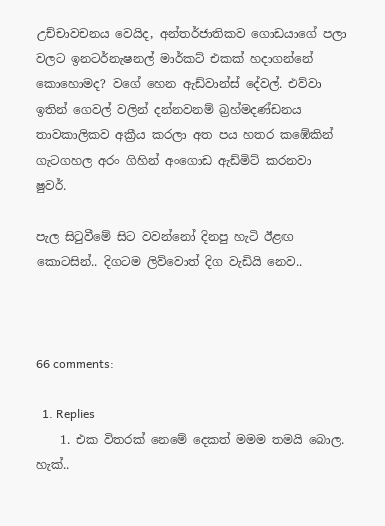උච්චාවචනය වෙයිද, අන්තර්ජාතිකව ගොඩයාගේ පලා වලට ඉනටර්නැෂනල් මාර්කට් එකක් හදාගන්නේ කොහොමද? වගේ හෙන ඇඩ්වාන්ස් දේවල්. එව්වා ඉතින් ගෙවල් වලින් දන්නවනම් බ්‍රහ්මදණ්ඩනය තාවකාලිකව අක්‍රීය කරලා අත පය හතර කඹේකින් ගැටගහල අරං ගිහින් අංගොඩ ඇඩ්මිට් කරනවා ෂුවර්.

පැල සිටුවීමේ සිට වවන්නෝ දිනපු හැටි ඊළඟ කොටසින්.. දිගටම ලිව්වොත් දිග වැඩියි නෙව..



66 comments:

  1. Replies
    1. එක විතරක් නෙමේ දෙකත් මමම තමයි බොල. හැක්..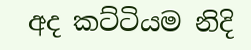අද කට්ටියම නිදි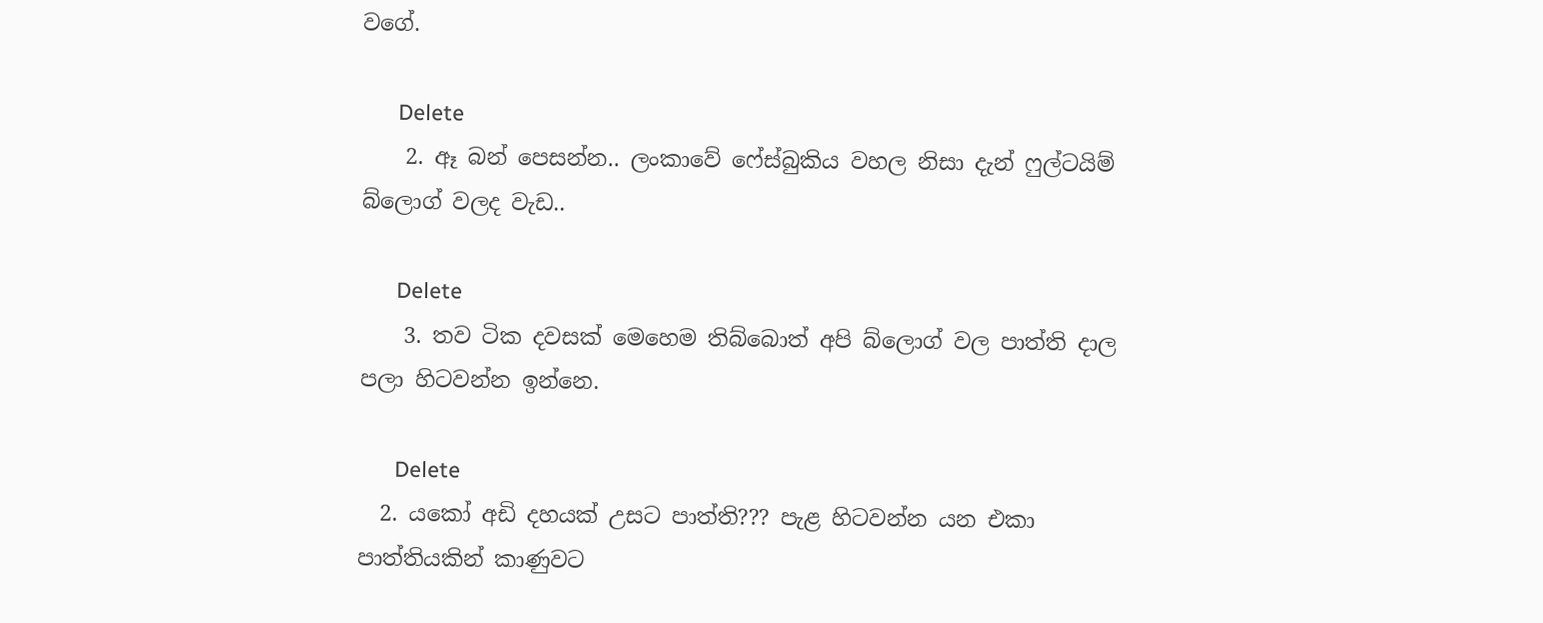ව‍ගේ.

      Delete
    2. ඈ බන් පෙසන්න.. ලංකාවේ ෆේස්බුකිය වහල නිසා දැන් ෆුල්ටයිම් බ්ලොග් වලද වැඩ..

      Delete
    3. තව ටික දවසක් මෙහෙම තිබ්බොත් අපි බ්ල‍ොග් වල පාත්ති දාල පලා හිටවන්න ඉන්නෙ.

      Delete
  2. යකෝ අඩි දහයක් උසට පාත්ති??? පැළ හිටවන්න යන එකා පාත්තියකින් කාණුවට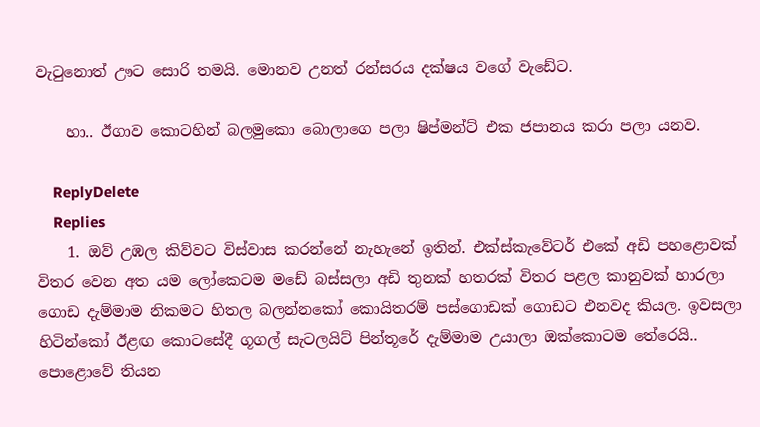වැටුනොත් ඌට සොරි තමයි. මොනව උනත් රන්සරය දක්ෂය වගේ වැඩේට.

    හා.. ඊගාව කොටහින් බලමුකො බොලාගෙ පලා ෂිප්මන්ට් එක ජපානය කරා පලා යනව.

    ReplyDelete
    Replies
    1. ඔව් උඹල කිව්වට විස්වාස කරන්නේ නැහැනේ ඉතින්. එක්ස්කැවේටර් එකේ අඩි පහළොවක් විතර වෙන අත යම ලෝකෙටම මඩේ බස්සලා අඩි තුනක් හතරක් විතර පළල කානුවක් හාරලා ගොඩ දැම්මාම නිකමට හිතල බලන්නකෝ කොයිතරම් පස්ගොඩක් ගොඩට එනවද කියල. ඉවසලා හිටින්කෝ ඊළඟ කොටසේදී ගූගල් සැටලයිට් පින්තූරේ දැම්මාම උයාලා ඔක්කොටම තේරෙයි.. පොළොවේ තියන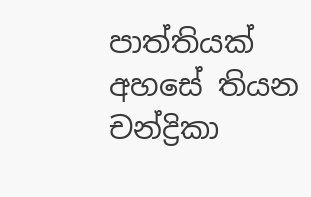පාත්තියක් අහසේ තියන චන්ද්‍රිකා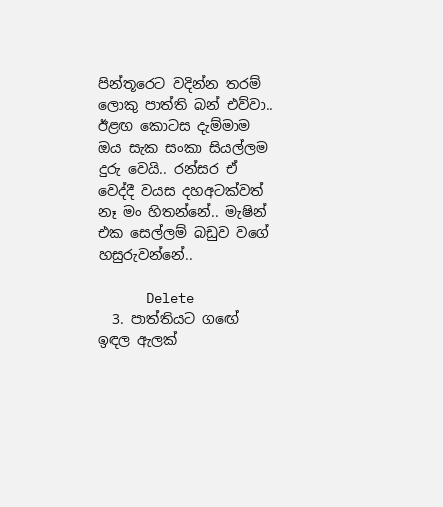පින්තූරෙට වදින්න තරම් ලොකු පාත්ති බන් එව්වා.. ඊළඟ කොටස දැම්මාම ඔය සැක සංකා සියල්ලම දුරු වෙයි.. රන්සර ඒ වෙද්දී වයස දහඅටක්වත් නෑ මං හිතන්නේ.. මැෂින් එක සෙල්ලම් බඩුව වගේ හසුරුවන්නේ..

      Delete
  3. පාත්තියට ගඟේ ඉඳල ඇලක්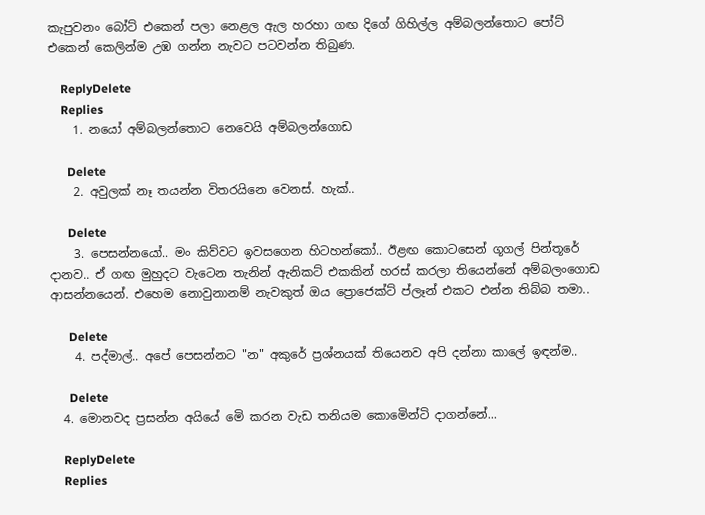කැපුවනං බෝට් එකෙන් පලා නෙළල ඇල හරහා ගඟ දිගේ ගිහිල්ල අම්බලන්තොට පෝට් එකෙන් කෙලින්ම උඹ ගන්න නැවට පටවන්න තිබුණ.

    ReplyDelete
    Replies
    1. නයෝ අම්බලන්තොට නෙවෙයි අම්බලන්ගොඩ

      Delete
    2. අවුලක් නෑ තයන්න විතරයිනෙ වෙනස්. හැක්..

      Delete
    3. පෙසන්නයෝ.. මං කිව්වට ඉවසගෙන හිටහන්කෝ.. ඊළඟ කොටසෙන් ගූගල් පින්තූරේ දානව.. ඒ ගඟ මුහුදට වැටෙන තැනින් ඇනිකට් එකකින් හරස් කරලා තියෙන්නේ අම්බලංගොඩ ආසන්නයෙන්. එහෙම නොවුනානම් නැවකුත් ඔය ප්‍රොජෙක්ට් ප්ලෑන් එකට එන්න තිබ්බ තමා..

      Delete
    4. පද්මාල්.. අපේ පෙසන්නට "න" අකුරේ ප්‍රශ්නයක් තියෙනව අපි දන්නා කාලේ ඉඳන්ම..

      Delete
  4. මොනවද ප්‍රසන්න අයියේ මෙි කරන වැඩ තනියම කොමෙින්ටි දාගන්නේ...

    ReplyDelete
    Replies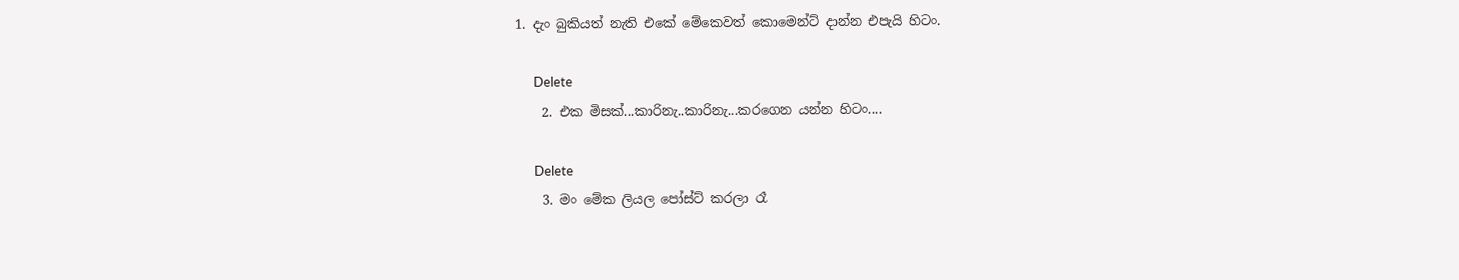1. දැං බුකියත් නැති එකේ මේකෙවත් කොමෙන්ට් දාන්න එපැයි හිටං.

      Delete
    2. එක මිසක්...කාරිනැ..කාරිනැ...කරගෙන යන්න හිටං....

      Delete
    3. මං මේක ලියල පෝස්ට් කරලා රෑ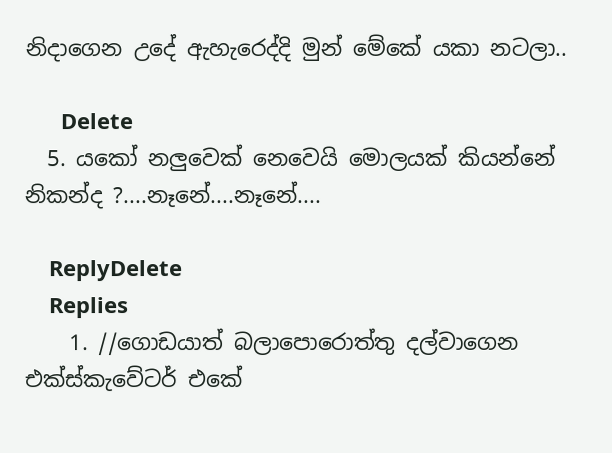නිදාගෙන උදේ ඇහැරෙද්දි මුන් මේකේ යකා නටලා..

      Delete
  5. යකෝ නලුවෙක් නෙවෙයි මොලයක් කියන්නේ නිකන්ද ?....නෑනේ....නෑනේ....

    ReplyDelete
    Replies
    1. //ගොඩයාත් බලාපොරොත්තු දල්වාගෙන එක්ස්කැවේටර් එකේ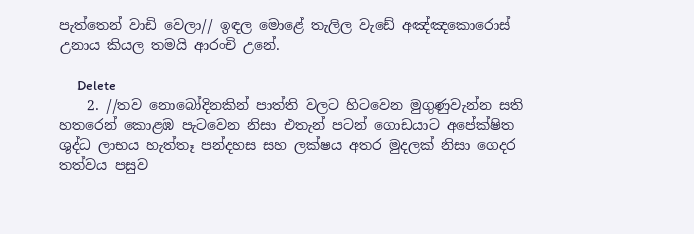පැත්තෙන් වාඩි වෙලා// ඉඳල මොළේ තැලිල වැඩේ අඤ්ඤකොරොස් උනාය කියල තමයි ආරංචි උනේ.

      Delete
    2. //තව නොබෝදිනකින් පාත්ති වලට හිටවෙන මුගුණුවැන්න සති හතරෙන් කොළඹ පැටවෙන නිසා එතැන් පටන් ගොඩයාට අපේක්ෂිත ශුද්ධ ලාභය හැත්තෑ පන්දහස සහ ලක්ෂය අතර මුදලක් නිසා ගෙදර තත්වය පසුව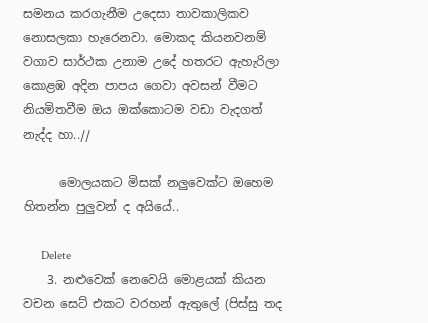සමනය කරගැනීම උදෙසා තාවකාලිකව නොසලකා හැරෙනවා. මොකද කියනවනම් වගාව සාර්ථක උනාම උදේ හතරට ඇහැරිලා කොළඹ අදින පාපය ගෙවා අවසන් වීමට නියමිතවීම ඔය ඔක්කොටම වඩා වැදගත් නැද්ද හා..//

      මොලයකට මිසක් නලුවෙක්ට ඔහෙම හිතන්න පුලුවන් ද අයියේ..

      Delete
    3. නළුවෙක් නෙවෙයි මොළයක් කියන වචන සෙට් එකට වරහන් ඇතුලේ (පිස්සු තද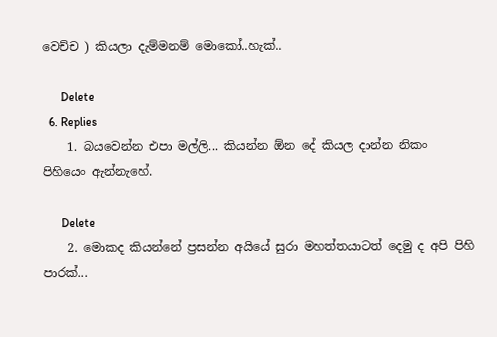වෙච්ච ) කියලා දැම්මනම් මොකෝ..හැක්..

      Delete
  6. Replies
    1. බයවෙන්න එපා මල්ලි... කියන්න ඕන දේ කියල දාන්න නිකං පිහියෙං ඇන්නැහේ.

      Delete
    2. මොකද කියන්නේ ප්‍රසන්න අයියේ සුරා මහත්තයාටත් දෙමු ද අපි පිහි පාරක්...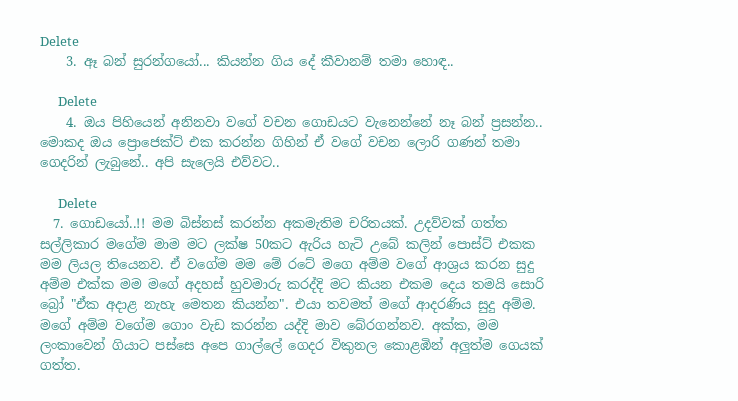Delete
    3. ඈ බන් සුරන්ගයෝ... කියන්න ගිය දේ කීවානම් තමා හොඳ..

      Delete
    4. ඔය පිහියෙන් අනිනවා වගේ වචන ගොඩයට වැනෙන්නේ නෑ බන් ප්‍රසන්න.. මොකද ඔය ප්‍රොජෙක්ට් එක කරන්න ගිහින් ඒ වගේ වචන ලොරි ගණන් තමා ගෙදරින් ලැබුනේ.. අපි සැලෙයි එව්වට..

      Delete
  7. ගොඩයෝ..!! මම බිස්නස් කරන්න අකමැතිම චරිතයක්. උදව්වක් ගත්ත සල්ලිකාර මගේම මාම මට ලක්ෂ 50කට ඇරිය හැටි උබේ කලින් පොස්ට් එකක මම ලියල තියෙනව. ඒ වගේම මම මේ රටේ මගෙ අම්ම වගේ ආශ්‍රය කරන සුදු අම්ම එක්ක මම මගේ අදහස් හුවමාරු කරද්දි මට කියන එකම දෙය තමයි සොරි බ්‍රෝ "ඒක අදාළ නැහැ මෙතන කියන්න". එයා තවමත් මගේ ආදරණිය සුදු අම්ම. මගේ අම්ම වගේම ගොං වැඩ කරන්න යද්දි මාව බේරගන්නව. අක්ක, මම ලංකාවෙන් ගියාට පස්සෙ අපෙ ගාල්ලේ ගෙදර විකුනල කොළඹින් අලුත්ම ගෙයක් ගත්ත.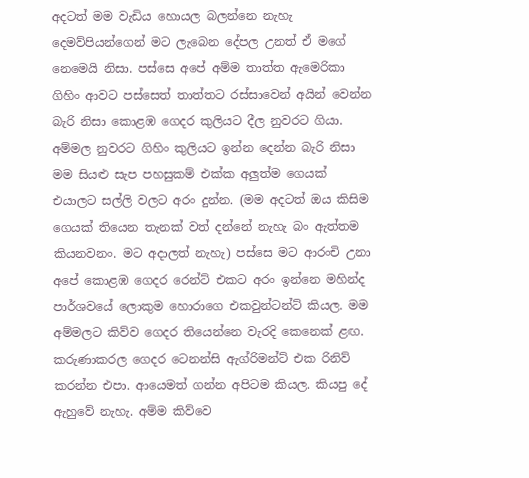අදටත් මම වැඩිය හොයල බලන්නෙ නැහැ දෙමව්පියන්ගෙන් මට ලැබෙන දේපල උනත් ඒ මගේ නෙමෙයි නිසා. පස්සෙ අපේ අම්ම තාත්ත ඇමෙරිකා ගිහිං ආවට පස්සෙත් තාත්තට රස්සාවෙන් අයින් වෙන්න බැරි නිසා කොළඹ ගෙදර කුලියට දීල නුවරට ගියා. අම්මල නුවරට ගිහිං කුලියට ඉන්න දෙන්න බැරි නිසා මම සියළු සැප පහසුකම් එක්ක අලුත්ම ගෙයක් එයාලට සල්ලි වලට අරං දුන්න. (මම අදටත් ඔය කිසිම ගෙයක් තියෙන තැනක් වත් දන්නේ නැහැ බං ඇත්තම කියනවනං. මට අදාලත් නැහැ) පස්සෙ මට ආරංචි උනා අපේ කොළඹ ගෙදර රෙන්ට් එකට අරං ඉන්නෙ මහින්ද පාර්ශවයේ ලොකුම හොරාගෙ එකවුන්ටන්ට් කියල. මම අම්මලට කිව්ව ගෙදර තියෙන්නෙ වැරදි කෙනෙක් ළඟ. කරුණාකරල ගෙදර ටෙනන්සි ඇග්රිමන්ට් එක රිනිව් කරන්න එපා. ආයෙමත් ගන්න අපිටම කියල. කියපු දේ ඇහුවේ නැහැ. අම්ම කිව්වෙ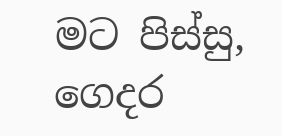මට පිස්සු, ගෙදර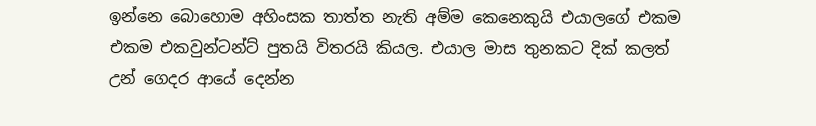ඉන්නෙ බොහොම අහිංසක තාත්ත නැති අම්ම කෙනෙකුයි එයාලගේ එකම එකම එකවුන්ටන්ට් පුතයි විතරයි කියල. එයාල මාස තුනකට දික් කලත් උන් ගෙදර ආයේ දෙන්න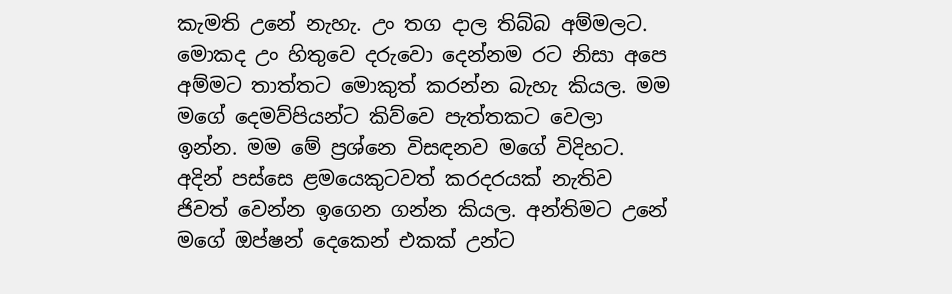කැමති උනේ නැහැ. උං තග දාල තිබ්බ අම්මලට. මොකද උං හිතුවෙ දරුවො දෙන්නම රට නිසා අපෙ අම්මට තාත්තට මොකුත් කරන්න බැහැ කියල. මම මගේ දෙමව්පියන්ට කිව්වෙ පැත්තකට වෙලා ඉන්න. මම මේ ප්‍රශ්නෙ විසඳනව මගේ විදිහට. අදින් පස්සෙ ළමයෙකුටවත් කරදරයක් නැතිව ජිවත් වෙන්න ඉගෙන ගන්න කියල. අන්තිමට උනේ මගේ ඔප්ෂන් දෙකෙන් එකක් උන්ට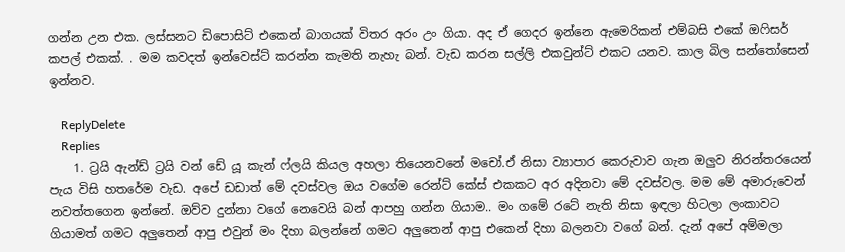ගන්න උන එක. ලස්සනට ඩිපොසිට් එකෙන් බාගයක් විතර අරං උං ගියා. අද ඒ ගෙදර ඉන්නෙ ඇමෙරිකන් එම්බසි එකේ ඔෆිසර් කපල් එකක්. . මම කවදත් ඉන්වෙස්ට් කරන්න කැමති නැහැ බන්. වැඩ කරන සල්ලි එකවුන්ට් එකට යනව. කාල බිල සන්තෝසෙන් ඉන්නව.

    ReplyDelete
    Replies
    1. ට්‍රයි ඇන්ඩ් ට්‍රයි වන් ඩේ යූ කැන් ෆ්ලයි කියල අහලා තියෙනවනේ මචෝ.ඒ නිසා ව්‍යාපාර කෙරුවාව ගැන ඔලුව නිරන්තරයෙන් පැය විසි හතරේම වැඩ. අපේ ඩඩාත් මේ දවස්වල ඔය වගේම රෙන්ට් කේස් එකකට අර අදිනවා මේ දවස්වල. මම මේ අමාරුවෙන් නවත්තගෙන ඉන්නේ. ඔව්ව දුන්නා වගේ නෙවෙයි බන් ආපහු ගන්න ගියාම.. මං ගමේ රටේ නැති නිසා ඉඳලා හිටලා ලංකාවට ගියාමත් ගමට අලුතෙන් ආපු එවුන් මං දිහා බලන්නේ ගමට අලුතෙන් ආපු එකෙන් දිහා බලනවා වගේ බන්. දැන් අපේ අම්මලා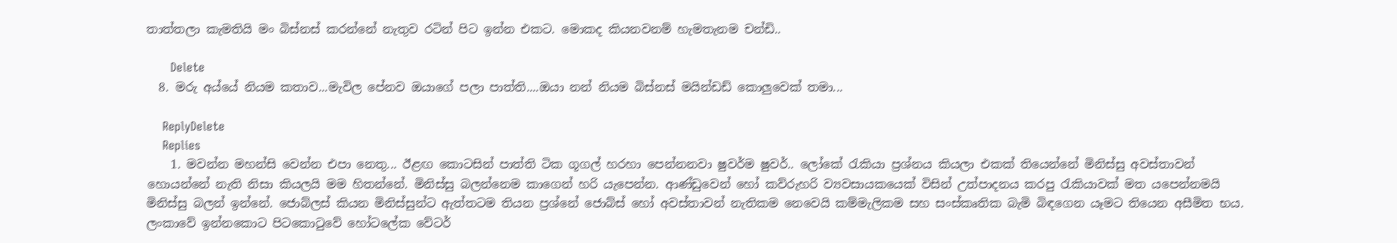තාත්තලා කැමතියි මං බිස්නස් කරන්නේ නැතුව රටින් පිට ඉන්න එකට. මොකද කියනවනම් හැමතැනම චන්ඩි..

      Delete
  8. මරු අය්යේ නියම කතාව...මැවිල පේනව ඔයාගේ පලා පාත්ති....ඔයා නන් නියම බිස්නස් මයින්ඩඩ් කොලුවෙක් තමා...

    ReplyDelete
    Replies
    1. මවන්න මහන්සි වෙන්න එපා නෙතු... ඊළඟ කොටසින් පාත්ති ටික ගූගල් හරහා පෙන්නනවා ෂුවර්ම ෂුවර්.. ලෝකේ රැකියා ප්‍රශ්නය කියලා එකක් තියෙන්නේ මිනිස්සු අවස්තාවන් හොයන්නේ නැති නිසා කියලයි මම හිතන්නේ. මිනිස්සු බලන්නෙම කාගෙන් හරි යැපෙන්න. ආණ්ඩුවෙන් හෝ කව්රුහරි ව්‍යවසායකයෙක් විසින් උත්පාදනය කරපු රැකියාවක් මත යපෙන්නමයි මිනිස්සු බලන් ඉන්නේ. ජොබ්ලස් කියන මිනිස්සුන්ට ඇත්තටම තියන ප්‍රශ්නේ ජොබ්ස් හෝ අවස්තාවන් නැතිකම නෙවෙයි කම්මැලිකම සහ සංස්කෘතික බැමි බිඳගෙන යෑමට තියෙන අසීමිත භය. ලංකාවේ ඉන්නකොට පිටකොටුවේ හෝටලේක වේටර්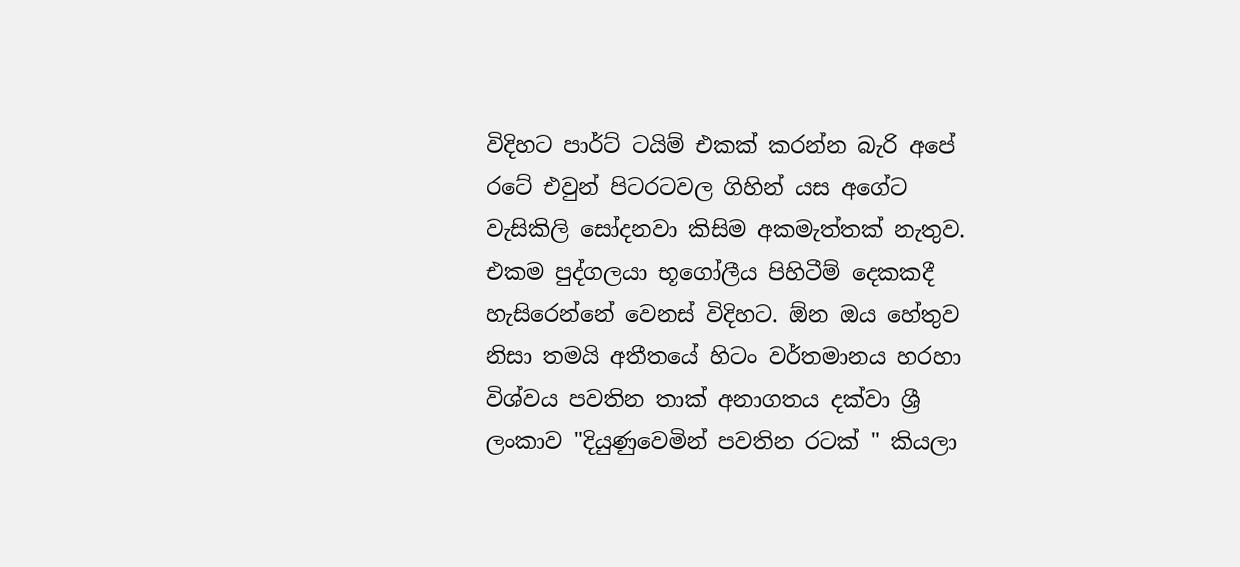විදිහට පාර්ට් ටයිම් එකක් කරන්න බැරි අපේ රටේ එවුන් පිටරටවල ගිහින් යස අගේට වැසිකිලි සෝදනවා කිසිම අකමැත්තක් නැතුව. එකම පුද්ගලයා භූගෝලීය පිහිටීම් දෙකකදී හැසිරෙන්නේ වෙනස් විදිහට. ඕන ඔය හේතුව නිසා තමයි අතීතයේ හිටං වර්තමානය හරහා විශ්වය පවතින තාක් අනාගතය දක්වා ශ්‍රී ලංකාව "දියුණුවෙමින් පවතින රටක් " කියලා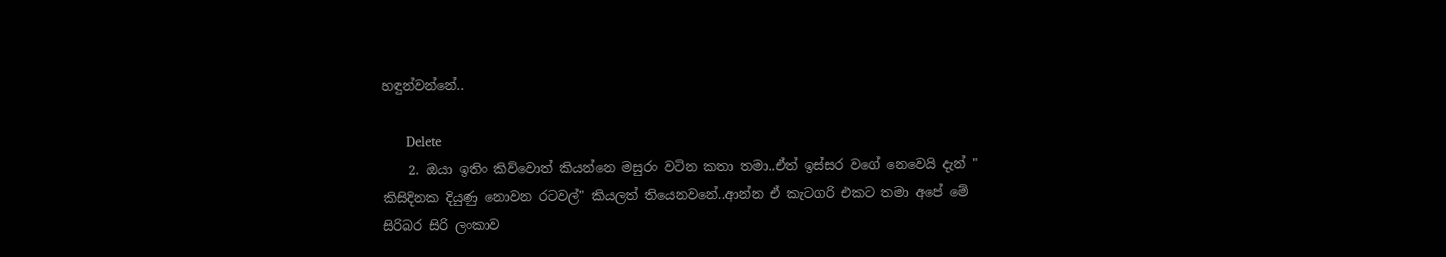හඳුන්වන්නේ..

      Delete
    2. ඔයා ඉතිං කිව්වොත් කියන්නෙ මසුරං වටින කතා තමා..ඒත් ඉස්සර වගේ නෙවෙයි දැන් " කිසිදිනක දියුණු නොවන රටවල්" කියලත් තියෙනවනේ..ආන්න ඒ කැටගරි එකට තමා අපේ මේ සිරිබර සිරි ලංකාව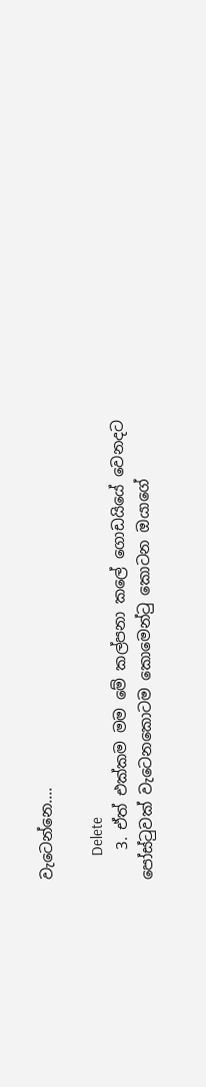වැටෙන්නෙ....

      Delete
    3. ඒත් එක්කම මම මේ කල්පනා කලේ ගොඩයියේ වෙනදට පෝස්ටුවක් වැටෙනකොටම කොමෙන්ටු කොටන ඔයාගේ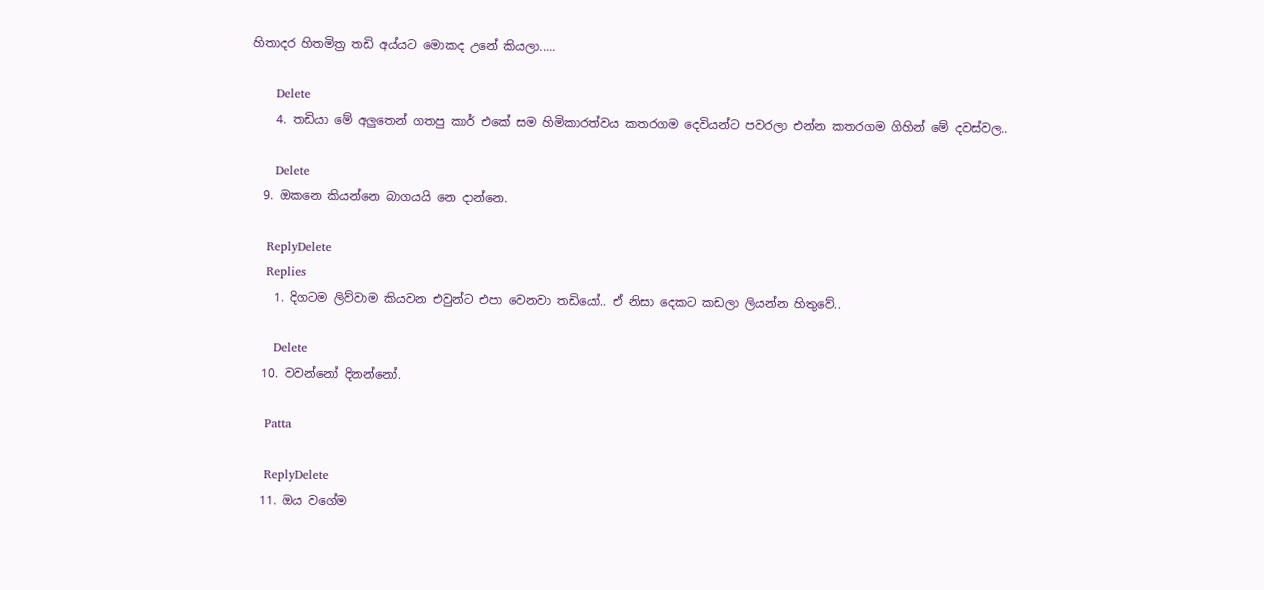හිතාදර හිතමිත්‍ර තඩි අය්යට මොකද උනේ කියලා.....

      Delete
    4. තඩියා මේ අලුතෙන් ගතපු කාර් එකේ සම හිමිකාරත්වය කතරගම දෙවියන්ට පවරලා එන්න කතරගම ගිහින් මේ දවස්වල..

      Delete
  9. ඔකනෙ කියන්නෙ බාගයයි නෙ දාන්නෙ.

    ReplyDelete
    Replies
    1. දිගටම ලිව්වාම කියවන එවුන්ට එපා වෙනවා තඩියෝ.. ඒ නිසා දෙකට කඩලා ලියන්න හිතුවේ..

      Delete
  10. වවන්නෝ දිනන්නෝ.

    Patta

    ReplyDelete
  11. ඔය වගේම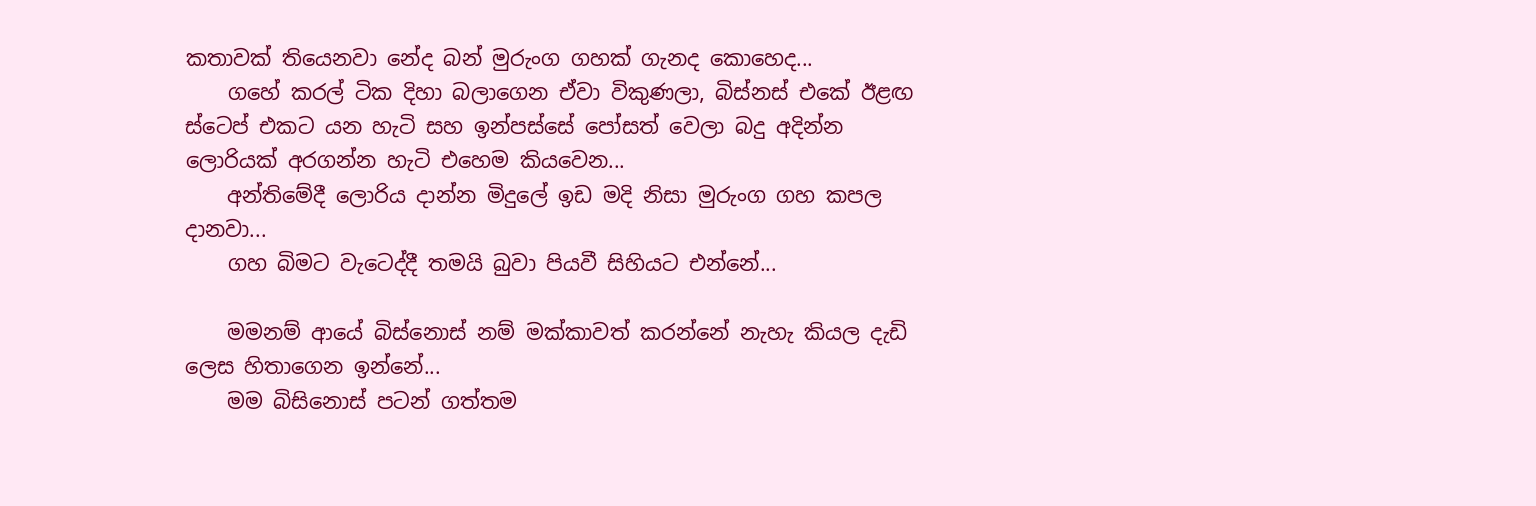කතාවක් තියෙනවා නේද බන් මුරුංග ගහක් ගැනද කොහෙද...
    ගහේ කරල් ටික දිහා බලාගෙන ඒවා විකුණලා, බිස්නස් එකේ ඊළඟ ස්ටෙප් එකට යන හැටි සහ ඉන්පස්සේ පෝසත් වෙලා බදු අදින්න ලොරියක් අරගන්න හැටි එහෙම කියවෙන...
    අන්තිමේදී ලොරිය දාන්න මිදුලේ ඉඩ මදි නිසා මුරුංග ගහ කපල දානවා...
    ගහ බිමට වැටෙද්දී තමයි බුවා පියවී සිහියට එන්නේ...

    මමනම් ආයේ බිස්නොස් නම් මක්කාවත් කරන්නේ නැහැ කියල දැඩි ලෙස හිතාගෙන ඉන්නේ...
    මම බිසිනොස් පටන් ගත්තම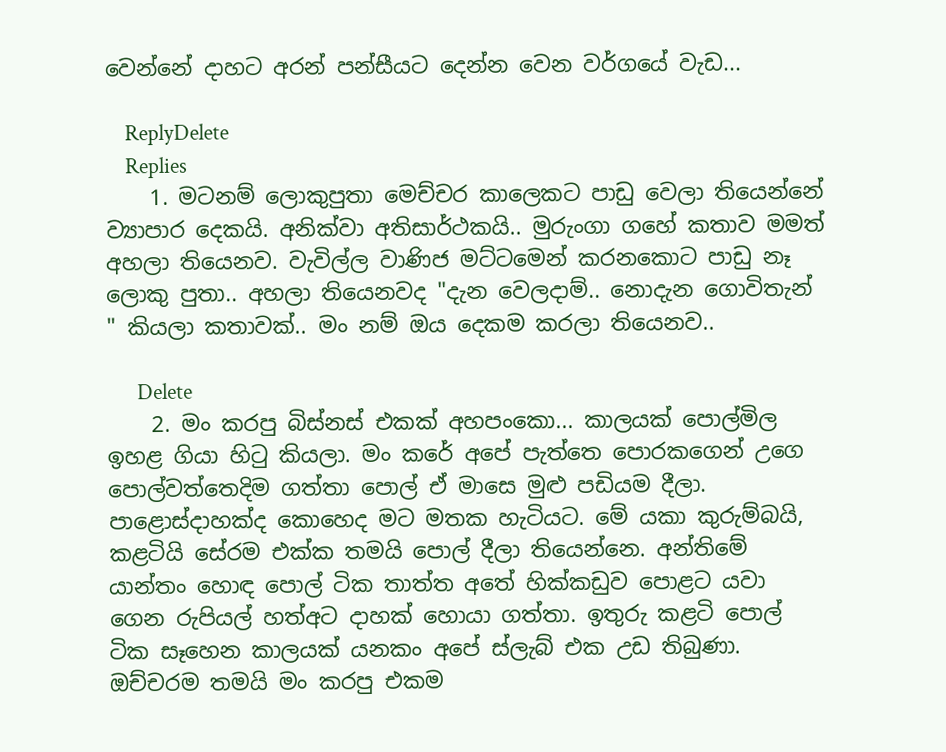වෙන්නේ දාහට අරන් පන්සීයට දෙන්න වෙන වර්ගයේ වැඩ...

    ReplyDelete
    Replies
    1. මටනම් ලොකුපුතා මෙච්චර කාලෙකට පාඩු වෙලා තියෙන්නේ ව්‍යාපාර දෙකයි. අනික්වා අතිසාර්ථකයි.. මුරුංගා ගහේ කතාව මමත් අහලා තියෙනව. වැවිල්ල වාණිජ මට්ටමෙන් කරනකොට පාඩු නෑ ලොකු පුතා.. අහලා තියෙනවද "දැන වෙලදාම්.. නොදැන ගොවිතැන් " කියලා කතාවක්.. මං නම් ඔය දෙකම කරලා තියෙනව..

      Delete
    2. මං කරපු බිස්නස් එකක් අහපංකො... කාලයක් පොල්මිල ඉහළ ගියා හිටු කියලා. මං කරේ අපේ පැත්තෙ පොරකගෙන් උගෙ පොල්වත්තෙදිම ගත්තා පොල් ඒ මාසෙ මුළු පඩියම දීලා. පාළොස්දාහක්ද කොහෙද මට මතක හැටියට. මේ යකා කුරුම්බයි, කළටියි සේරම එක්ක තමයි පොල් දීලා තියෙන්නෙ. අන්තිමේ යාන්තං හොඳ පොල් ටික තාත්ත අතේ හික්කඩුව පොළට යවා ගෙන රුපියල් හත්අට දාහක් හොයා ගත්තා. ඉතුරු කළටි පොල් ටික සෑහෙන කාලයක් යනකං අපේ ස්ලැබ් එක උඩ තිබුණා. ඔච්චරම තමයි මං කරපු එකම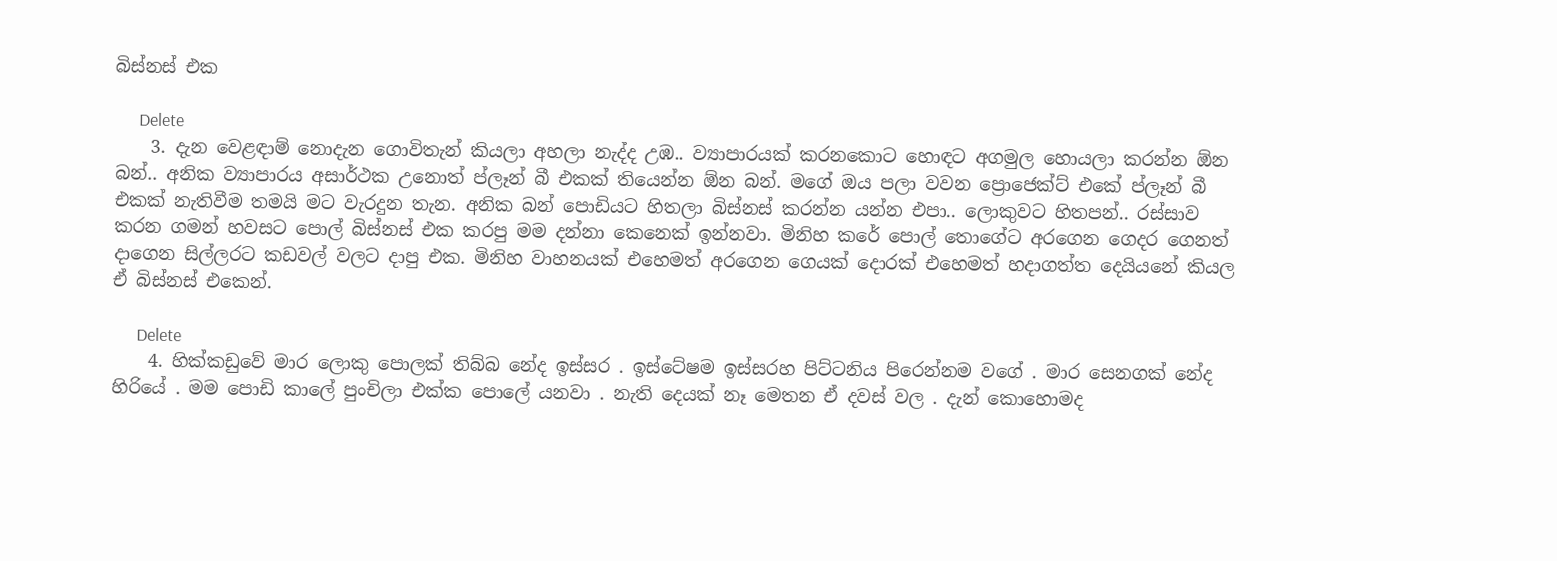බිස්නස් එක

      Delete
    3. දැන වෙළඳාම් නොදැන ගොවිතැන් කියලා අහලා නැද්ද උඹ.. ව්‍යාපාරයක් කරනකොට හොඳට අගමුල හොයලා කරන්න ඕන බන්.. අනික ව්‍යාපාරය අසාර්ථක උනොත් ප්ලෑන් බී එකක් තියෙන්න ඕන බන්. මගේ ඔය පලා වවන ප්‍රොජෙක්ට් එකේ ප්ලෑන් බී එකක් නැතිවීම තමයි මට වැරදුන තැන. අනික බන් පොඩියට හිතලා බිස්නස් කරන්න යන්න එපා.. ලොකුවට හිතපන්.. රස්සාව කරන ගමන් හවසට පොල් බිස්නස් එක කරපු මම දන්නා කෙනෙක් ඉන්නවා. මිනිහ කරේ පොල් තොගේට අරගෙන ගෙදර ගෙනත් දාගෙන සිල්ලරට කඩවල් වලට දාපු එක. මිනිහ වාහනයක් එහෙමත් අරගෙන ගෙයක් දොරක් එහෙමත් හදාගත්ත දෙයියනේ කියල ඒ බිස්නස් එකෙන්.

      Delete
    4. හික්කඩුවේ මාර ලොකු පොලක් තිබ්බ නේද ඉස්සර . ඉස්ටේෂම ඉස්සරහ පිට්ටනිය පිරෙන්නම වගේ . මාර සෙනගක් නේද හිරියේ . මම පොඩි කාලේ පුංචිලා එක්ක පොලේ යනවා . නැති දෙයක් නෑ මෙතන ඒ දවස් වල . දැන් කොහොමද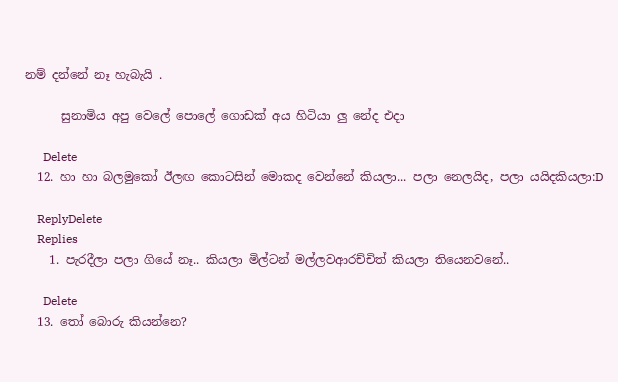නම් දන්නේ නෑ හැබැයි .

      සුනාමිය අපු වෙලේ පොලේ ගොඩක් අය හිටියා ලු නේද එදා

      Delete
  12. හා හා බලමුකෝ ඊලඟ කොටසින් මොකද වෙන්නේ කියලා... පලා නෙලයිද, පලා යයිදකියලා:D

    ReplyDelete
    Replies
    1. පැරදීලා පලා ගියේ නෑ.. කියලා මිල්ටන් මල්ලවආරච්චිත් කියලා තියෙනවනේ..

      Delete
  13. තෝ බොරු කියන්නෙ?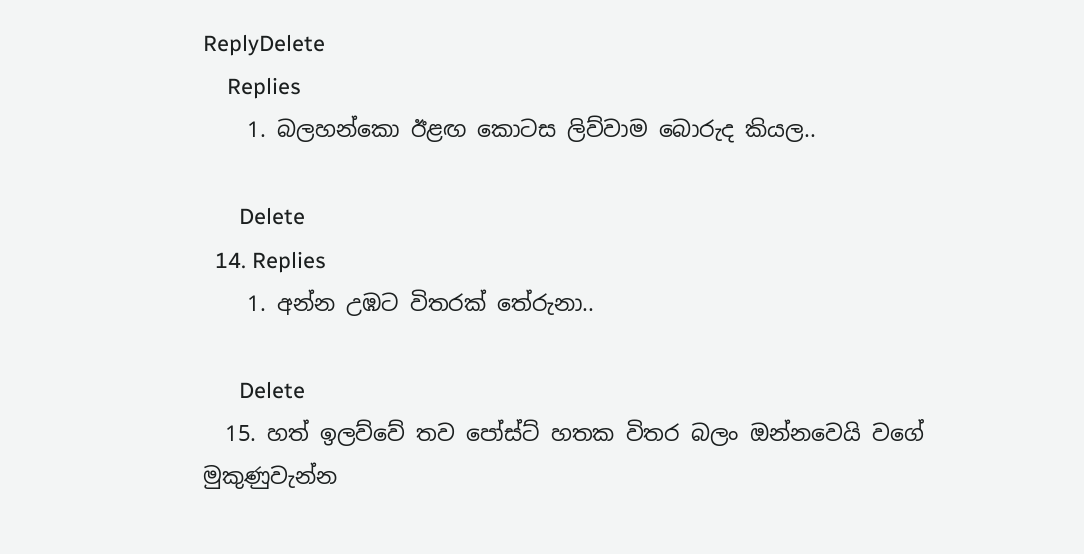ReplyDelete
    Replies
    1. බලහන්කො ඊළඟ කොටස ලිව්වාම බොරුද කියල..

      Delete
  14. Replies
    1. අන්න උඹට විතරක් තේරුනා..

      Delete
  15. හත් ඉලව්වේ තව පෝස්ට් හතක විතර බලං ඔන්නවෙයි වගේ මුකුණුවැන්න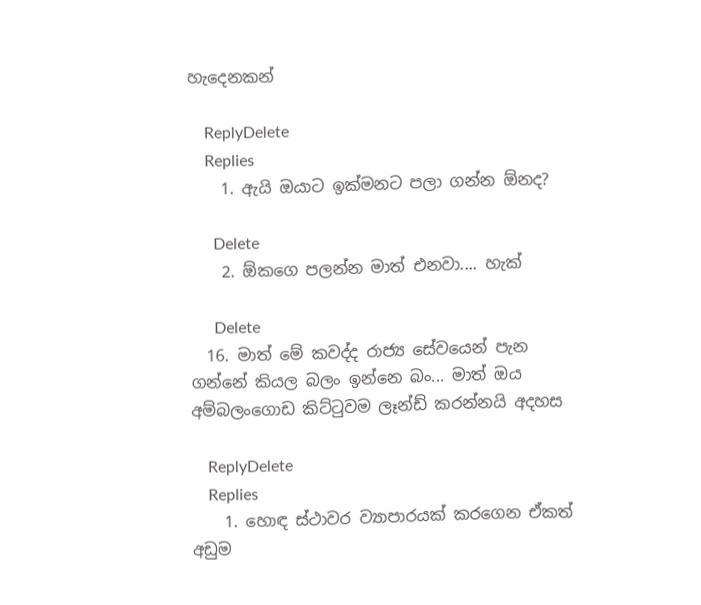හැදෙනකන්

    ReplyDelete
    Replies
    1. ඇයි ඔයාට ඉක්මනට පලා ගන්න ඕනද?

      Delete
    2. ඕකගෙ පලන්න මාත් එනවා.... හැක්

      Delete
  16. මාත් මේ කවද්ද රාජ්‍ය සේවයෙන් පැන ගන්නේ කියල බලං ඉන්නෙ බං... මාත් ඔය අම්බලංගොඩ කිට්ටුවම ලෑන්ඩ් කරන්නයි අදහස

    ReplyDelete
    Replies
    1. හොඳ ස්ථාවර ව්‍යාපාරයක් කරගෙන ඒකත් අඩුම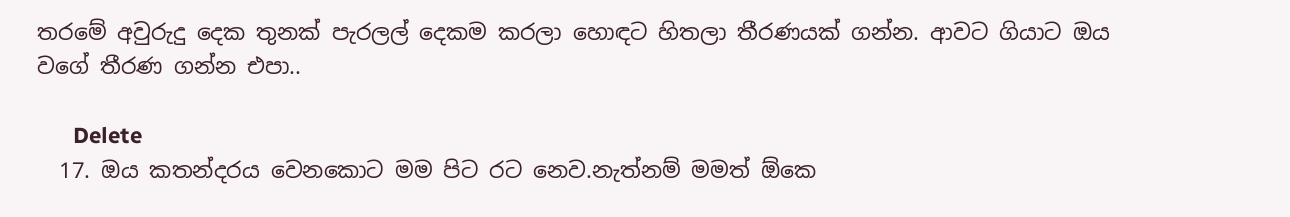තරමේ අවුරුදු දෙක තුනක් පැරලල් දෙකම කරලා හොඳට හිතලා තීරණයක් ගන්න. ආවට ගියාට ඔය වගේ තීරණ ගන්න එපා..

      Delete
  17. ඔය කතන්දරය වෙනකොට මම පිට රට නෙව.නැත්නම් මමත් ඕකෙ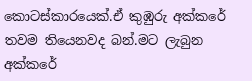කොටස්කාරයෙක්.ඒ කුඹුරු අක්කරේ තවම තියෙනවද බන්.මට ලැබුන අක්කරේ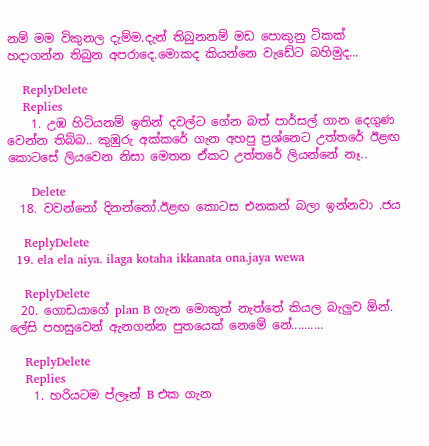නම් මම විකුනල දැම්ම.දැන් තිබුනනම් මඩ පොකුනු ටිකක් හදාගන්න තිබුන අපරාදෙ.මොකද කියන්නෙ වැඩේට බහිමුද...

    ReplyDelete
    Replies
    1. උඹ හිටියනම් ඉතින් දවල්ට ගේන බත් පාර්සල් ගාන දෙගුණ වෙන්න තිබ්බ.. කුඹුරු අක්කරේ ගැන අහපු ප්‍රශ්නෙට උත්තරේ ඊළඟ කොටසේ ලියවෙන නිසා මෙතන ඒකට උත්තරේ ලියන්නේ නෑ..

      Delete
  18. වවන්නෝ දිනන්නෝ.ඊළඟ කොටස එනකන් බලා ඉන්නවා .ජය

    ReplyDelete
  19. ela ela aiya. ilaga kotaha ikkanata ona.jaya wewa

    ReplyDelete
  20. ගොඩයාගේ plan B ගැන මොකුත් නැත්තේ කියල බැලුව ඕන්. ලේසි පහසුවෙන් ඇනගන්න පුතයෙක් නෙමේ නේ..........

    ReplyDelete
    Replies
    1. හරියටම ප්ලෑන් B එක ගැන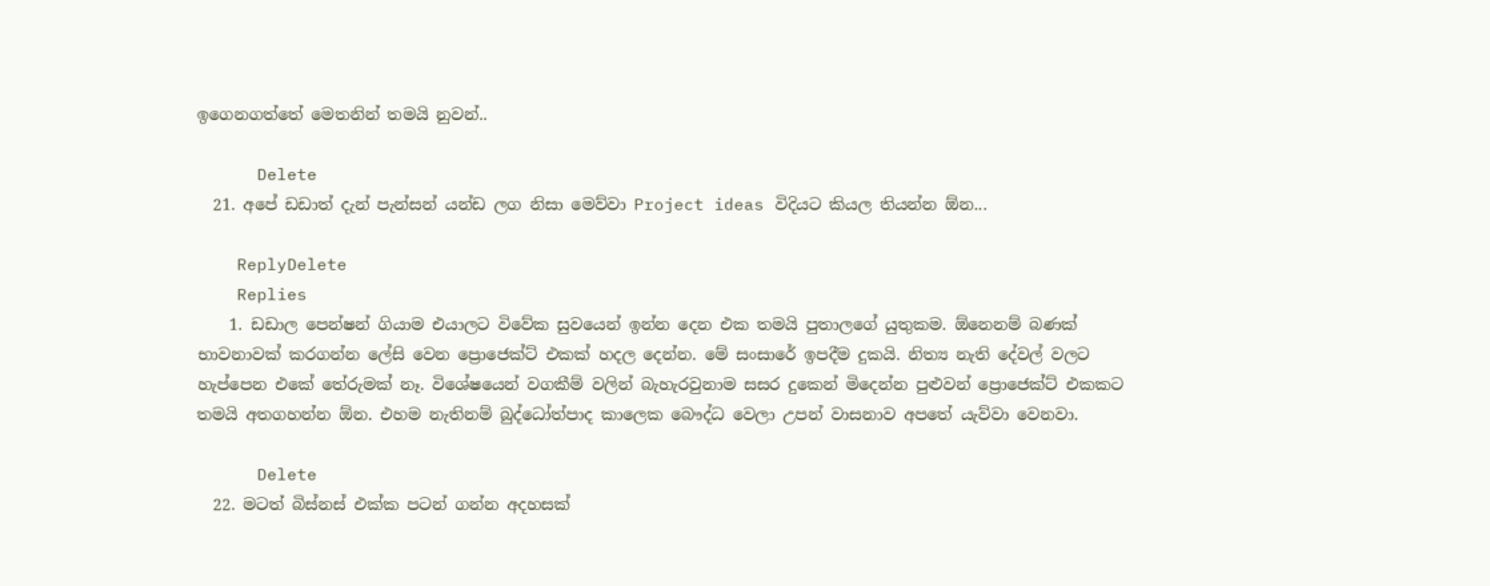ඉගෙනගත්තේ මෙතනින් තමයි නුවන්..

      Delete
  21. අපේ ඩඩාත් දැන් පැන්සන් යන්ඩ ලග නිසා මෙව්වා Project ideas විදියට කියල තියන්න ඕන...

    ReplyDelete
    Replies
    1. ඩඩාල පෙන්ෂන් ගියාම එයාලට විවේක සුවයෙන් ඉන්න දෙන එක තමයි පුතාලගේ යුතුකම. ඕනෙනම් බණක් භාවනාවක් කරගන්න ලේසි වෙන ප්‍රොජෙක්ට් එකක් හදල දෙන්න. මේ සංසාරේ ඉපදීම දුකයි. නිත්‍ය නැති දේවල් වලට හැප්පෙන එකේ තේරුමක් නෑ. විශේෂයෙන් වගකීම් වලින් බැහැරවුනාම සසර දුකෙන් මිදෙන්න පුළුවන් ප්‍රොජෙක්ට් එකකට තමයි අතගහන්න ඕන. එහම නැතිනම් බුද්ධෝත්පාද කාලෙක බෞද්ධ වෙලා උපන් වාසනාව අපතේ යැව්වා වෙනවා.

      Delete
  22. මටත් බිස්නස් එක්ක පටන් ගන්න අදහසක්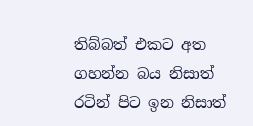තිබ්බත් එකට අත ගහන්න බය නිසාත් රටින් පිට ඉන නිසාත්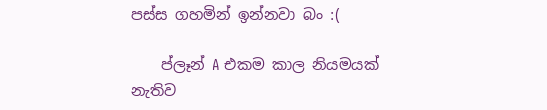පස්ස ගහමින් ඉන්නවා බං :(

    ප්ලෑන් A එකම කාල නියමයක් නැතිව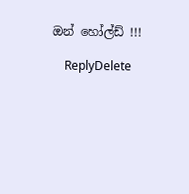ඔන් හෝල්ඩ් !!!

    ReplyDelete